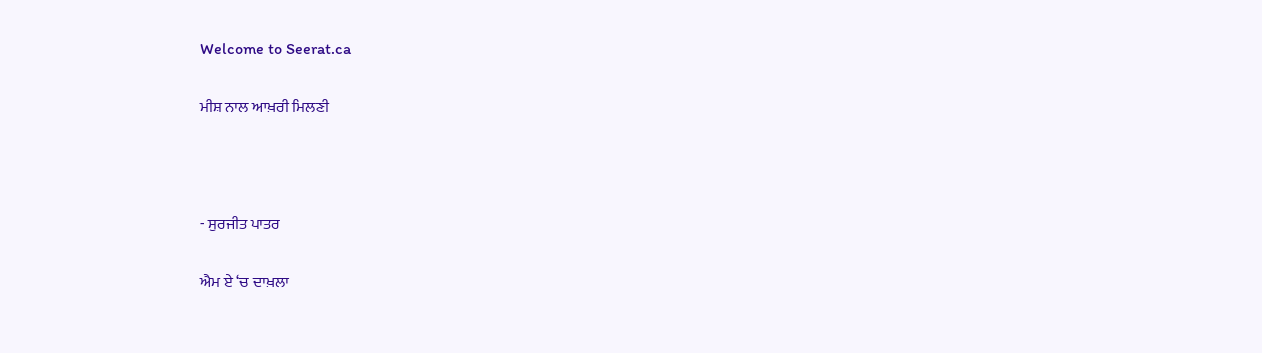Welcome to Seerat.ca

ਮੀਸ਼ ਨਾਲ ਆਖ਼ਰੀ ਮਿਲਣੀ



- ਸੁਰਜੀਤ ਪਾਤਰ

ਐਮ ਏ ‘ਚ ਦਾਖ਼ਲਾ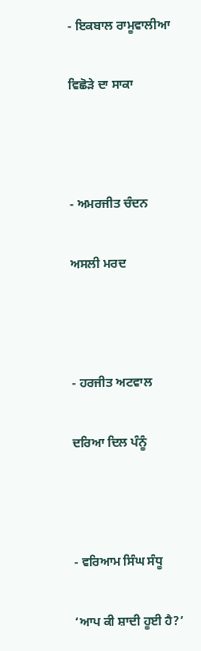- ਇਕਬਾਲ ਰਾਮੂਵਾਲੀਆ

ਵਿਛੋੜੇ ਦਾ ਸਾਕਾ



- ਅਮਰਜੀਤ ਚੰਦਨ

ਅਸਲੀ ਮਰਦ



- ਹਰਜੀਤ ਅਟਵਾਲ

ਦਰਿਆ ਦਿਲ ਪੰਨੂੰ



- ਵਰਿਆਮ ਸਿੰਘ ਸੰਧੂ

‘ਆਪ ਕੀ ਸ਼ਾਦੀ ਹੂਈ ਹੈ?’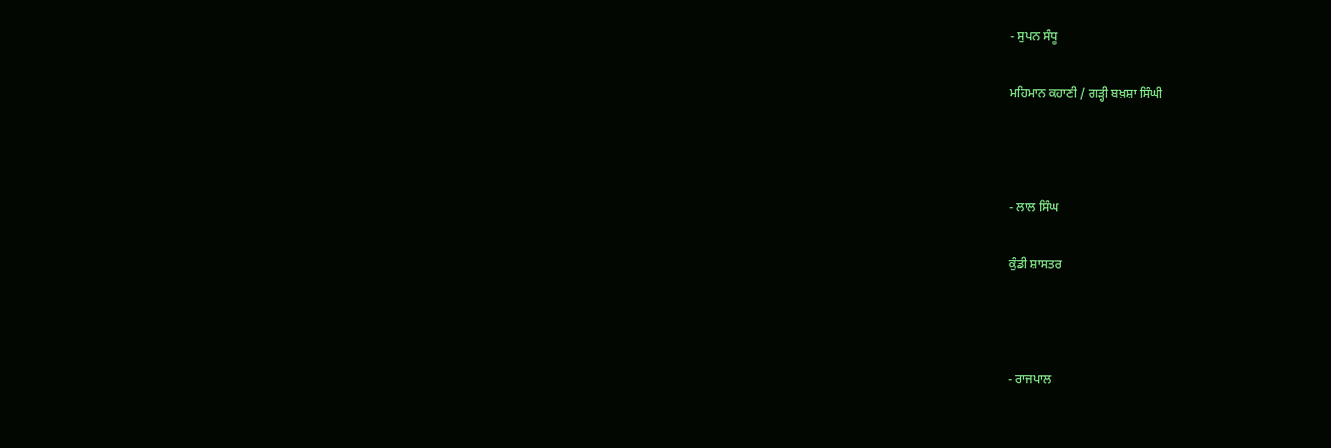- ਸੁਪਨ ਸੰਧੂ

ਮਹਿਮਾਨ ਕਹਾਣੀ / ਗੜ੍ਹੀ ਬਖ਼ਸ਼ਾ ਸਿੰਘੀ



- ਲਾਲ ਸਿੰਘ

ਕੁੰਡੀ ਸ਼ਾਸਤਰ



- ਰਾਜਪਾਲ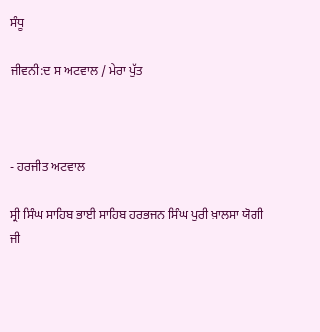ਸੰਧੂ

ਜੀਵਨੀ:ਦ ਸ ਅਟਵਾਲ / ਮੇਰਾ ਪੁੱਤ



- ਹਰਜੀਤ ਅਟਵਾਲ

ਸ੍ਰੀ ਸਿੰਘ ਸਾਹਿਬ ਭਾਈ ਸਾਹਿਬ ਹਰਭਜਨ ਸਿੰਘ ਪੁਰੀ ਖ਼ਾਲਸਾ ਯੋਗੀ ਜੀ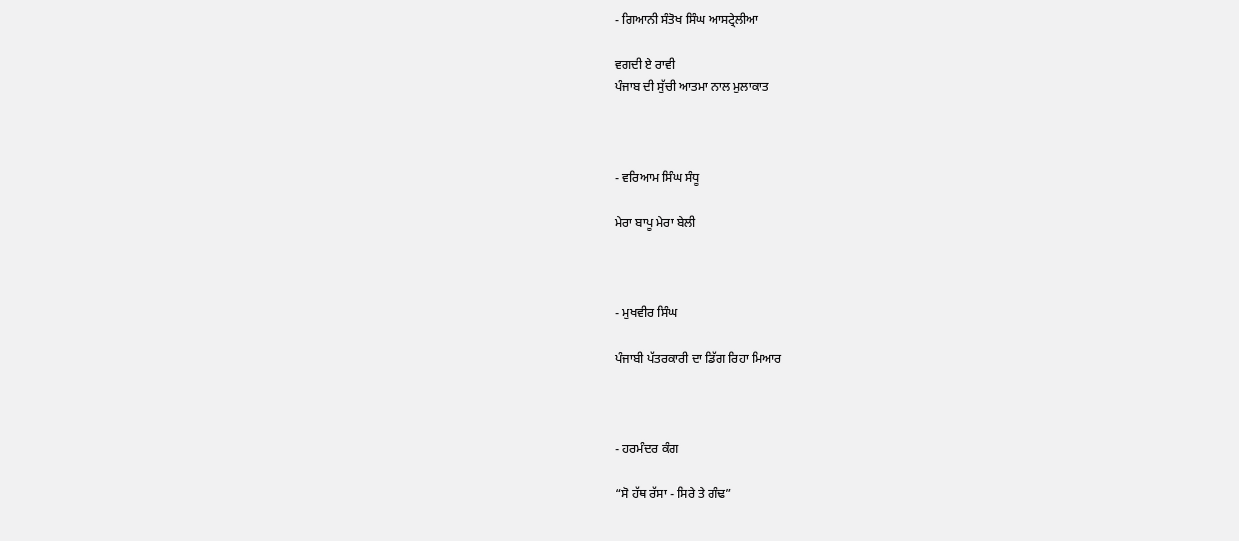- ਗਿਆਨੀ ਸੰਤੋਖ ਸਿੰਘ ਆਸਟ੍ਰੇਲੀਆ

ਵਗਦੀ ਏ ਰਾਵੀ
ਪੰਜਾਬ ਦੀ ਸੁੱਚੀ ਆਤਮਾ ਨਾਲ ਮੁਲਾਕਾਤ



- ਵਰਿਆਮ ਸਿੰਘ ਸੰਧੂ

ਮੇਰਾ ਬਾਪੂ ਮੇਰਾ ਬੇਲੀ



- ਮੁਖਵੀਰ ਸਿੰਘ

ਪੰਜਾਬੀ ਪੱਤਰਕਾਰੀ ਦਾ ਡਿੱਗ ਰਿਹਾ ਮਿਆਰ



- ਹਰਮੰਦਰ ਕੰਗ

“ਸੋ ਹੱਥ ਰੱਸਾ - ਸਿਰੇ ਤੇ ਗੰਢ”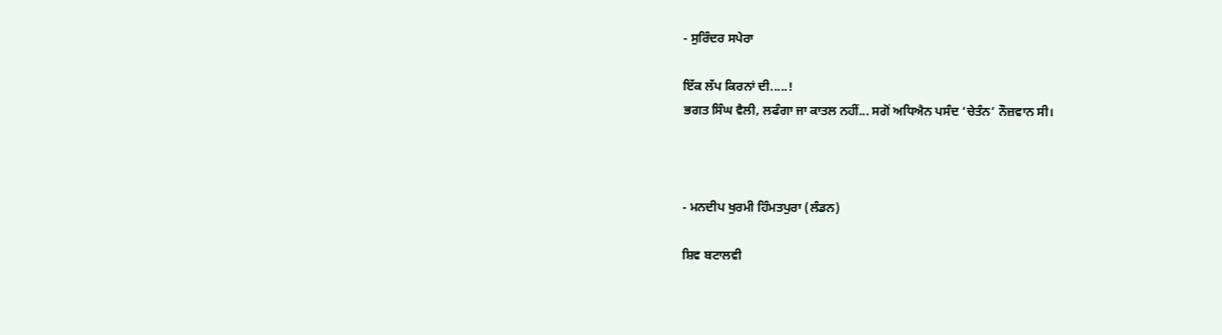- ਸੁਰਿੰਦਰ ਸਪੇਰਾ

ਇੱਕ ਲੱਪ ਕਿਰਨਾਂ ਦੀ.....!
ਭਗਤ ਸਿੰਘ ਵੈਲੀ, ਲਫੰਗਾ ਜਾ ਕਾਤਲ ਨਹੀਂ... ਸਗੋਂ ਅਧਿਐਨ ਪਸੰਦ ‘ਚੇਤੰਨ’ ਨੌਜ਼ਵਾਨ ਸੀ।



- ਮਨਦੀਪ ਖੁਰਮੀ ਹਿੰਮਤਪੁਰਾ (ਲੰਡਨ)

ਸ਼ਿਵ ਬਟਾਲਵੀ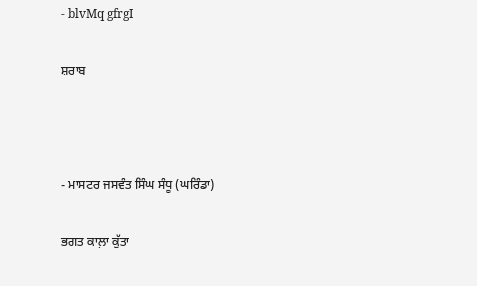- blvMq gfrgI

ਸ਼ਰਾਬ



- ਮਾਸਟਰ ਜਸਵੰਤ ਸਿੰਘ ਸੰਧੂ (ਘਰਿੰਡਾ)

ਭਗਤ ਕਾਲ਼ਾ ਕੁੱਤਾ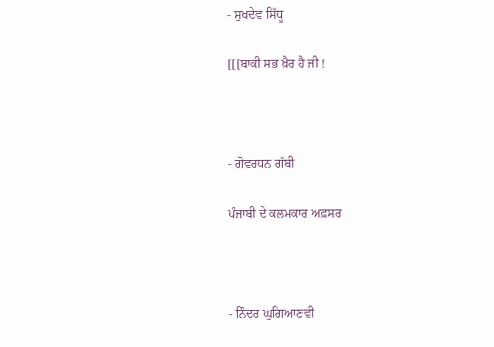- ਸੁਖਦੇਵ ਸਿੱਧੂ

[[[ਬਾਕੀ ਸਭ ਖ਼ੈਰ ਹੈ ਜੀ !



- ਗੋਵਰਧਨ ਗੱਬੀ

ਪੰਜਾਬੀ ਦੇ ਕਲਮਕਾਰ ਅਫ਼ਸਰ



- ਨਿੰਦਰ ਘੁਗਿਆਣਵੀ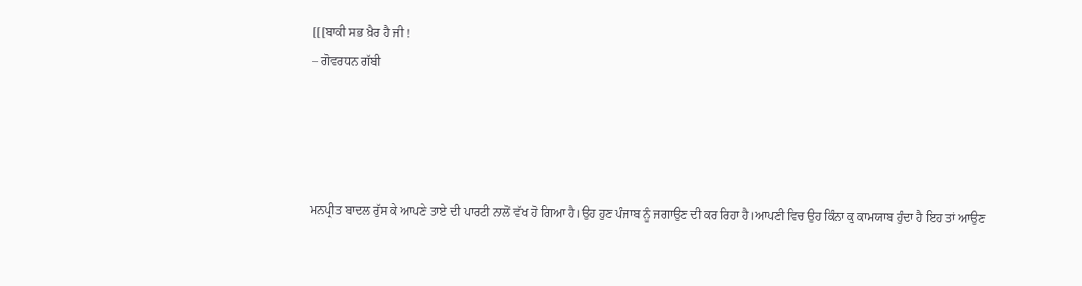[[[ਬਾਕੀ ਸਭ ਖ਼ੈਰ ਹੈ ਜੀ !
– ਗੋਵਰਧਨ ਗੱਬੀ




ਮਨਪ੍ਰੀਤ ਬਾਦਲ ਰੁੱਸ ਕੇ ਆਪਣੇ ਤਾਏ ਦੀ ਪਾਰਟੀ ਨਾਲੋਂ ਵੱਖ ਹੋ ਗਿਆ ਹੈ।ਉਹ ਹੁਣ ਪੰਜਾਬ ਨੂੰ ਜਗਾਉਣ ਦੀ ਕਰ ਰਿਹਾ ਹੈ।ਆਪਣੀ ਵਿਚ ਉਹ ਕਿੰਨਾ ਕੁ ਕਾਮਯਾਬ ਹੁੰਦਾ ਹੈ ਇਹ ਤਾਂ ਆਉਣ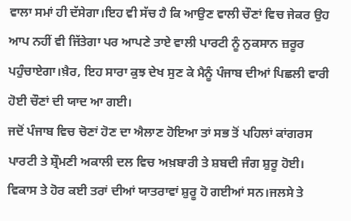ਵਾਲਾ ਸਮਾਂ ਹੀ ਦੱਸੇਗਾ।ਇਹ ਵੀ ਸੱਚ ਹੈ ਕਿ ਆਉਣ ਵਾਲੀ ਚੌਣਾਂ ਵਿਚ ਜੇਕਰ ਉਹ ਆਪ ਨਹੀਂ ਵੀ ਜਿੱਤੇਗਾ ਪਰ ਆਪਣੇ ਤਾਏ ਵਾਲੀ ਪਾਰਟੀ ਨੂੰ ਨੁਕਸਾਨ ਜ਼ਰੂਰ ਪਹੁੰਚਾਏਗਾ।ਖ਼ੈਰ, ਇਹ ਸਾਰਾ ਕੁਝ ਦੇਖ ਸੁਣ ਕੇ ਮੈਨੂੰ ਪੰਜਾਬ ਦੀਆਂ ਪਿਛਲੀ ਵਾਰੀ ਹੋਈ ਚੌਣਾਂ ਦੀ ਯਾਦ ਆ ਗਈ।
ਜਦੋਂ ਪੰਜਾਬ ਵਿਚ ਚੋਣਾਂ ਹੋਣ ਦਾ ਐਲਾਣ ਹੋਇਆ ਤਾਂ ਸਭ ਤੋਂ ਪਹਿਲਾਂ ਕਾਂਗਰਸ ਪਾਰਟੀ ਤੇ ਸ਼੍ਰੌਮਣੀ ਅਕਾਲੀ ਦਲ ਵਿਚ ਅਖ਼ਬਾਰੀ ਤੇ ਸ਼ਬਦੀ ਜੰਗ ਸ਼ੁਰੂ ਹੋਈ। ਵਿਕਾਸ ਤੇ ਹੋਰ ਕਈ ਤਰਾਂ ਦੀਆਂ ਯਾਤਰਾਵਾਂ ਸ਼ੁਰੂ ਹੋ ਗਈਆਂ ਸਨ।ਜਲਸੇ ਤੇ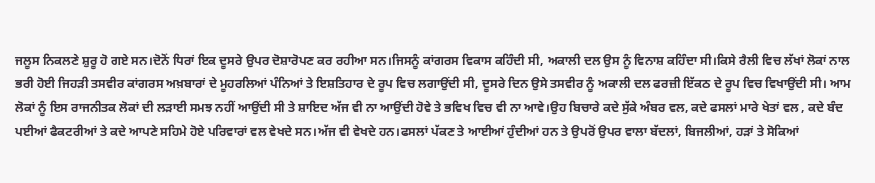ਜਲੂਸ ਨਿਕਲਣੇ ਸ਼ੁਰੂ ਹੋ ਗਏ ਸਨ।ਦੋਨੋਂ ਧਿਰਾਂ ਇਕ ਦੂਸਰੇ ਉਪਰ ਦੋਸ਼ਾਰੋਪਣ ਕਰ ਰਹੀਆ ਸਨ।ਜਿਸਨੂੰ ਕਾਂਗਰਸ ਵਿਕਾਸ ਕਹਿੰਦੀ ਸੀ, ਅਕਾਲੀ ਦਲ ਉਸ ਨੂੰ ਵਿਨਾਸ਼ ਕਹਿੰਦਾ ਸੀ।ਕਿਸੇ ਰੈਲੀ ਵਿਚ ਲੱਖਾਂ ਲੋਕਾਂ ਨਾਲ ਭਰੀ ਹੋਈ ਜਿਹੜੀ ਤਸਵੀਰ ਕਾਂਗਰਸ ਅਖ਼ਬਾਰਾਂ ਦੇ ਮੂਹਰਲਿਆਂ ਪੰਨਿਆਂ ਤੇ ਇਸ਼ਤਿਹਾਰ ਦੇ ਰੂਪ ਵਿਚ ਲਗਾਉਂਦੀ ਸੀ, ਦੂਸਰੇ ਦਿਨ ਉਸੇ ਤਸਵੀਰ ਨੂੰ ਅਕਾਲੀ ਦਲ ਫਰਜ਼ੀ ਇੱਕਠ ਦੇ ਰੂਪ ਵਿਚ ਵਿਖਾਉਂਦੀ ਸੀ। ਆਮ ਲੋਕਾਂ ਨੂੰ ਇਸ ਰਾਜਨੀਤਕ ਲੋਕਾਂ ਦੀ ਲੜਾਈ ਸਮਝ ਨਹੀਂ ਆਉਂਦੀ ਸੀ ਤੇ ਸ਼ਾਇਦ ਅੱਜ ਵੀ ਨਾ ਆਉਂਦੀ ਹੋਵੇ ਤੇ ਭਵਿਖ ਵਿਚ ਵੀ ਨਾ ਆਵੇ।ਉਹ ਬਿਚਾਰੇ ਕਦੇ ਸੁੱਕੇ ਅੰਬਰ ਵਲ, ਕਦੇ ਫਸਲਾਂ ਮਾਰੇ ਖੇਤਾਂ ਵਲ , ਕਦੇ ਬੰਦ ਪਈਆਂ ਫੈਕਟਰੀਆਂ ਤੇ ਕਦੇ ਆਪਣੇ ਸਹਿਮੇ ਹੋਏ ਪਰਿਵਾਰਾਂ ਵਲ ਵੇਖਦੇ ਸਨ।ਅੱਜ ਵੀ ਵੇਖਦੇ ਹਨ।ਫਸਲਾਂ ਪੱਕਣ ਤੇ ਆਈਆਂ ਹੁੰਦੀਆਂ ਹਨ ਤੇ ਉਪਰੋਂ ਉਪਰ ਵਾਲਾ ਬੱਦਲਾਂ, ਬਿਜਲੀਆਂ, ਹੜਾਂ ਤੇ ਸੋਕਿਆਂ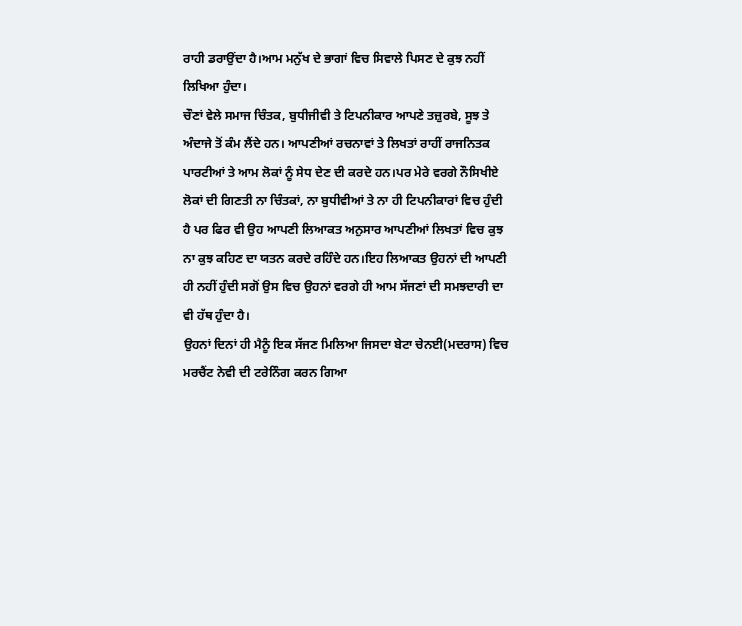ਰਾਹੀ ਡਰਾਉਂਦਾ ਹੈ।ਆਮ ਮਨੁੱਖ ਦੇ ਭਾਗਾਂ ਵਿਚ ਸਿਵਾਲੇ ਪਿਸਣ ਦੇ ਕੁਝ ਨਹੀਂ ਲਿਖਿਆ ਹੁੰਦਾ।
ਚੌਣਾਂ ਵੇਲੇ ਸਮਾਜ ਚਿੰਤਕ, ਬੁਧੀਜੀਵੀ ਤੇ ਟਿਪਨੀਕਾਰ ਆਪਣੇ ਤਜ਼ੁਰਬੇ, ਸੂਝ ਤੇ ਅੰਦਾਜੇ ਤੋਂ ਕੰਮ ਲੈਂਦੇ ਹਨ। ਆਪਣੀਆਂ ਰਚਨਾਵਾਂ ਤੇ ਲਿਖਤਾਂ ਰਾਹੀਂ ਰਾਜਨਿਤਕ ਪਾਰਟੀਆਂ ਤੇ ਆਮ ਲੋਕਾਂ ਨੂੰ ਸੇਧ ਦੇਣ ਦੀ ਕਰਦੇ ਹਨ।ਪਰ ਮੇਰੇ ਵਰਗੇ ਨੌਸਿਖੀਏ ਲੋਕਾਂ ਦੀ ਗਿਣਤੀ ਨਾ ਚਿੰਤਕਾਂ, ਨਾ ਬੁਧੀਵੀਆਂ ਤੇ ਨਾ ਹੀ ਟਿਪਨੀਕਾਰਾਂ ਵਿਚ ਹੁੰਦੀ ਹੈ ਪਰ ਫਿਰ ਵੀ ਉਹ ਆਪਣੀ ਲਿਆਕਤ ਅਨੁਸਾਰ ਆਪਣੀਆਂ ਲਿਖਤਾਂ ਵਿਚ ਕੁਝ ਨਾ ਕੁਝ ਕਹਿਣ ਦਾ ਯਤਨ ਕਰਦੇ ਰਹਿੰਦੇ ਹਨ।ਇਹ ਲਿਆਕਤ ਉਹਨਾਂ ਦੀ ਆਪਣੀ ਹੀ ਨਹੀਂ ਹੁੰਦੀ ਸਗੋਂ ਉਸ ਵਿਚ ਉਹਨਾਂ ਵਰਗੇ ਹੀ ਆਮ ਸੱਜਣਾਂ ਦੀ ਸਮਝਦਾਰੀ ਦਾ ਵੀ ਹੱਥ ਹੁੰਦਾ ਹੈ।
ਉਹਨਾਂ ਦਿਨਾਂ ਹੀ ਮੈਨੂੰ ਇਕ ਸੱਜਣ ਮਿਲਿਆ ਜਿਸਦਾ ਬੇਟਾ ਚੇਨਈ(ਮਦਰਾਸ) ਵਿਚ ਮਰਚੈਂਟ ਨੇਵੀ ਦੀ ਟਰੇਨਿੰਗ ਕਰਨ ਗਿਆ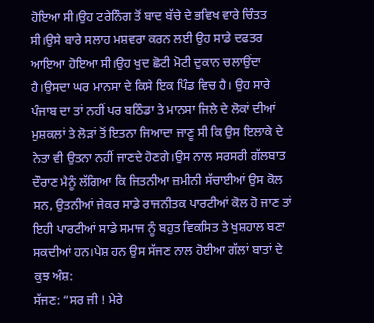ਹੋਇਆ ਸੀ।ਉਹ ਟਰੇਨਿੰਗ ਤੋਂ ਬਾਦ ਬੱਚੇ ਦੇ ਭਵਿਖ ਵਾਰੇ ਚਿੰਤਤ ਸੀ।ਉਸੇ ਬਾਰੇ ਸਲਾਹ ਮਸ਼ਵਰਾ ਕਰਨ ਲਈ ਉਹ ਸਾਡੇ ਦਫਤਰ ਆਇਆ ਹੋਇਆ ਸੀ।ਉਹ ਖੁਦ ਛੋਟੀ ਮੋਟੀ ਦੁਕਾਨ ਚਲਾਉਂਦਾ ਹੈ।ਉਸਦਾ ਘਰ ਮਾਨਸਾ ਦੇ ਕਿਸੇ ਇਕ ਪਿੰਡ ਵਿਚ ਹੈ। ਉਹ ਸਾਰੇ ਪੰਜਾਬ ਦਾ ਤਾਂ ਨਹੀਂ ਪਰ ਬਠਿੰਡਾ ਤੇ ਮਾਨਸਾ ਜਿਲੇ ਦੇ ਲੋਕਾਂ ਦੀਆਂ ਮੁਸ਼ਕਲਾਂ ਤੇ ਲੋੜਾਂ ਤੋਂ ਇਤਨਾ ਜਿਆਦਾ ਜਾਣੂ ਸੀ ਕਿ ਉਸ ਇਲਾਕੇ ਦੇ ਨੇਤਾ ਵੀ ਉਤਨਾ ਨਹੀਂ ਜਾਣਦੇ ਹੋਣਗੇ।ਉਸ ਨਾਲ ਸਰਸਰੀ ਗੱਲਬਾਤ ਦੌਰਾਣ ਮੈਨੂੰ ਲੱਗਿਆ ਕਿ ਜਿਤਨੀਆ ਜ਼ਮੀਨੀ ਸੱਚਾਈਆਂ ਉਸ ਕੋਲ ਸਨ, ਉਤਨੀਆਂ ਜੇਕਰ ਸਾਡੇ ਰਾਜਨੀਤਕ ਪਾਰਟੀਆਂ ਕੋਲ ਹੋ ਜਾਣ ਤਾਂ ਇਹੀ ਪਾਰਟੀਆਂ ਸਾਡੇ ਸਮਾਜ ਨੂੰ ਬਹੁਤ ਵਿਕਸਿਤ ਤੇ ਖੁਸ਼ਹਾਲ ਬਣਾ ਸਕਦੀਆਂ ਹਨ।ਪੇਸ਼ ਹਨ ਉਸ ਸੱਜਣ ਨਾਲ ਹੋਈਆ ਗੱਲਾਂ ਬਾਤਾਂ ਦੇ ਕੁਝ ਅੰਸ਼:
ਸੱਜਣ: “ਸਰ ਜੀ ! ਮੇਰੇ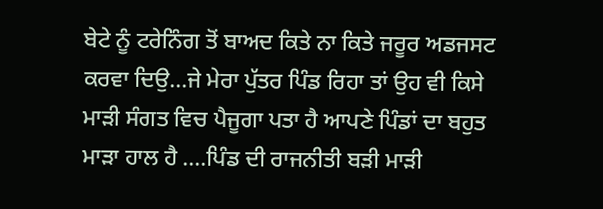ਬੇਟੇ ਨੂੰ ਟਰੇਨਿੰਗ ਤੋਂ ਬਾਅਦ ਕਿਤੇ ਨਾ ਕਿਤੇ ਜਰੂਰ ਅਡਜਸਟ ਕਰਵਾ ਦਿਉ…ਜੇ ਮੇਰਾ ਪੁੱਤਰ ਪਿੰਡ ਰਿਹਾ ਤਾਂ ਉਹ ਵੀ ਕਿਸੇ ਮਾੜੀ ਸੰਗਤ ਵਿਚ ਪੈਜੂਗਾ ਪਤਾ ਹੈ ਆਪਣੇ ਪਿੰਡਾਂ ਦਾ ਬਹੁਤ ਮਾੜਾ ਹਾਲ ਹੈ ….ਪਿੰਡ ਦੀ ਰਾਜਨੀਤੀ ਬੜੀ ਮਾੜੀ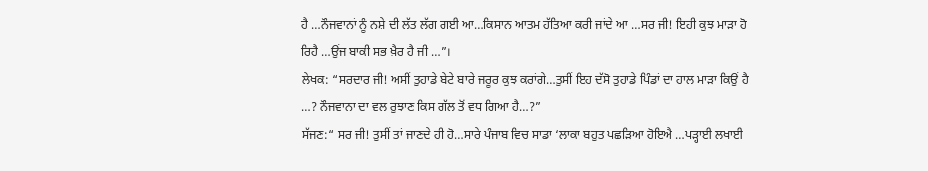ਹੈ …ਨੌਜਵਾਨਾਂ ਨੂੰ ਨਸ਼ੇ ਦੀ ਲੱਤ ਲੱਗ ਗਈ ਆ…ਕਿਸਾਨ ਆਤਮ ਹੱਤਿਆ ਕਰੀ ਜਾਂਦੇ ਆ …ਸਰ ਜੀ! ਇਹੀ ਕੁਝ ਮਾੜਾ ਹੋ ਰਿਹੈ …ਉਂਜ ਬਾਕੀ ਸਭ ਖ਼ੈਰ ਹੈ ਜੀ …”।
ਲੇਖਕ: “ਸਰਦਾਰ ਜੀ! ਅਸੀਂ ਤੁਹਾਡੇ ਬੇਟੇ ਬਾਰੇ ਜਰੂਰ ਕੁਝ ਕਰਾਂਗੇ…ਤੁਸੀਂ ਇਹ ਦੱਸੋ ਤੁਹਾਡੇ ਪਿੰਡਾਂ ਦਾ ਹਾਲ ਮਾੜਾ ਕਿਉਂ ਹੈ …? ਨੌਜਵਾਨਾ ਦਾ ਵਲ ਰੁਝਾਣ ਕਿਸ ਗੱਲ ਤੋਂ ਵਧ ਗਿਆ ਹੈ…?”
ਸੱਜਣ:“ ਸਰ ਜੀ! ਤੁਸੀਂ ਤਾਂ ਜਾਣਦੇ ਹੀ ਹੋ…ਸਾਰੇ ਪੰਜਾਬ ਵਿਚ ਸਾਡਾ ‘ਲਾਕਾ ਬਹੁਤ ਪਛੜਿਆ ਹੋਇਐ …ਪੜ੍ਹਾਈ ਲਖਾਈ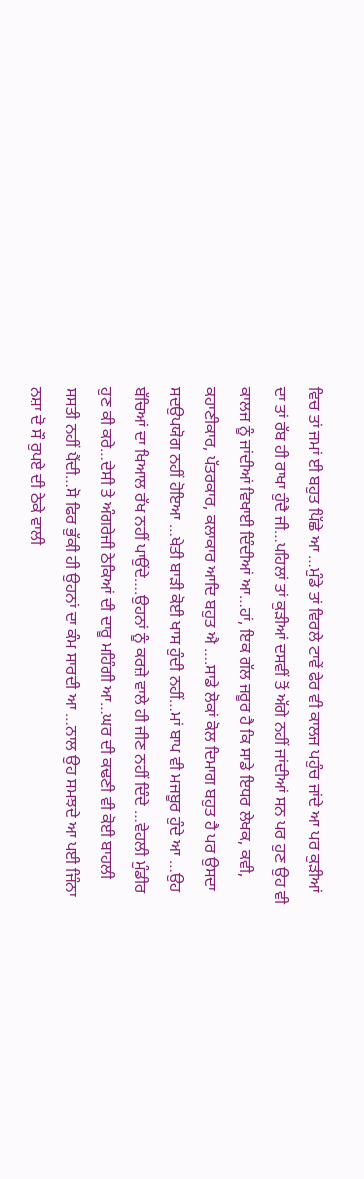ਵਿਚ ਤਾਂ ਜਮਾਂ ਈ ਬਹੁਤ ਪਿੱਛੇ ਆ …ਮੁੰਡੇ ਤਾਂ ਵਿਰਲੇ ਟਾਵੇਂ ਫੇਰ ਵੀ ਕਾਲਜ ਪਹੁੰਚ ਜਾਂਦੇ ਆ ਪਰ ਕੁੜੀਆਂ ਦਾ ਤਾਂ ਰੱਬ ਹੀ ਰਾਖਾ ਹੁੰਦੈ ਜੀ…ਪਹਿਲਾਂ ਤਾਂ ਕੁੜੀਆਂ ਦਸਵੀਂ ਤੋਂ ਅੱਗੇ ਨਹੀਂ ਜਾਂਦੀਆਂ ਸਨ ਪਰ ਹੁਣ ਉਹ ਵੀ ਕਾਲਜ ਨੂੰ ਜਾਂਦੀਆਂ ਵਿਖਾਈ ਦਿੰਦੀਆਂ ਆ…ਹਾਂ, ਇਕ ਗੱਲ ਜਰੂਰ ਹੈ ਕਿ ਸਾਡੇ ਇਧਰ ਲੇਖਕ, ਕਵੀ, ਕਹਾਣੀਕਾਰ, ਪੱਤਰਕਾਰ, ਕਲਾਕਾਰ ਆਦਿ ਬਹੁਤ ਐ ….ਸਾਡੇ ਲੋਕਾਂ ਕੋਲ ਦਿਮਾਗ ਬਹੁਤ ਹੈ ਪਰ ਉਸਦਾ ਸਦਉਪਯੋਗ ਨਹੀਂ ਹੋਇਆ …ਖੇਤੀ ਬਾੜੀ ਕੋਈ ਖਾਸ ਹੁੰਦੀ ਨਹੀਂ…ਮਾਂ ਬਾਪ ਵੀ ਮਜਬੂਰ ਹੁੰਦੇ ਆ …ਉਹ ਬੱਚਿਆਂ ਦਾ ਖਿਆਲ ਰੱਖ ਨਹੀਂ ਪਾਉਂਦੇ….ਉਹਨਾਂ ਨੂੰ ਕਰਜ਼ੇ ਵਾਲੇ ਹੀ ਜੀਣ ਨਹੀਂ ਦਿੰਦੇ …ਵੇਹਲੀ ਮੁੰਡੀਰ ਹੁਣ ਕੀ ਕਰੇ…ਦੇਸੀ ਤੇ ਅੰਗਰੇਜੀ ਠੇਕਿਆਂ ਦੀ ਦਾਰੂ ਮਹਿੰਗੀ ਆ…ਘਰ ਦੀ ਕਢਣੀ ਵੀ ਕੋਈ ਬਾਹਲੀ ਸਸਤੀ ਨਹੀਂ ਪੈਂਦੀ…ਸੋ ਫਿਰ ਭੁੱਕੀ ਹੀ ਉਹਨਾਂ ਦਾ ਕੰਮ ਸਾਰਦੀ ਆ …ਨਾਲ ਉਹ ਸਮਝਦੇ ਆ ਪਈ ਜਿੰਨਾ ਨਸ਼ਾ ਦੋ ਸੌ ਰੁਪਏ ਦੀ ਠੇਕੇ ਵਾਲੀ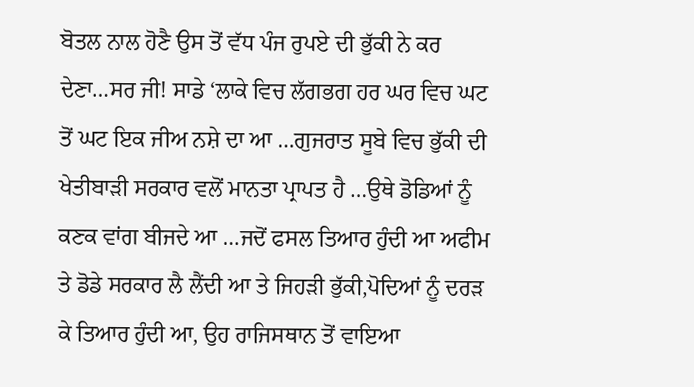ਬੋਤਲ ਨਾਲ ਹੋਣੈ ਉਸ ਤੋਂ ਵੱਧ ਪੰਜ ਰੁਪਏ ਦੀ ਭੁੱਕੀ ਨੇ ਕਰ ਦੇਣਾ…ਸਰ ਜੀ! ਸਾਡੇ ‘ਲਾਕੇ ਵਿਚ ਲੱਗਭਗ ਹਰ ਘਰ ਵਿਚ ਘਟ ਤੋਂ ਘਟ ਇਕ ਜੀਅ ਨਸ਼ੇ ਦਾ ਆ …ਗੁਜਰਾਤ ਸੂਬੇ ਵਿਚ ਭੁੱਕੀ ਦੀ ਖੇਤੀਬਾੜੀ ਸਰਕਾਰ ਵਲੋਂ ਮਾਨਤਾ ਪ੍ਰਾਪਤ ਹੈ …ਉਥੇ ਡੋਡਿਆਂ ਨੂੰ ਕਣਕ ਵਾਂਗ ਬੀਜਦੇ ਆ …ਜਦੋਂ ਫਸਲ ਤਿਆਰ ਹੁੰਦੀ ਆ ਅਫੀਮ ਤੇ ਡੋਡੇ ਸਰਕਾਰ ਲੈ ਲੈਂਦੀ ਆ ਤੇ ਜਿਹੜੀ ਭੁੱਕੀ,ਪੋਦਿਆਂ ਨੂੰ ਦਰੜ ਕੇ ਤਿਆਰ ਹੁੰਦੀ ਆ, ਉਹ ਰਾਜਿਸਥਾਨ ਤੋਂ ਵਾਇਆ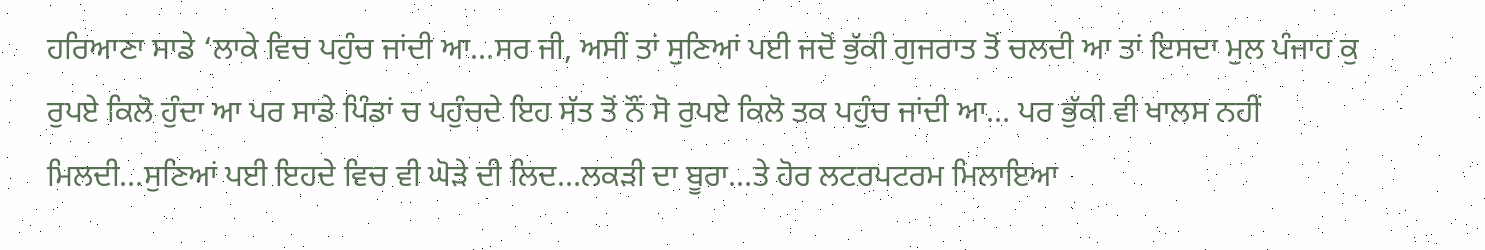ਹਰਿਆਣਾ ਸਾਡੇ ‘ਲਾਕੇ ਵਿਚ ਪਹੁੰਚ ਜਾਂਦੀ ਆ…ਸਰ ਜੀ, ਅਸੀਂ ਤਾਂ ਸੁਣਿਆਂ ਪਈ ਜਦੋਂ ਭੁੱਕੀ ਗੁਜਰਾਤ ਤੋਂ ਚਲਦੀ ਆ ਤਾਂ ਇਸਦਾ ਮੁਲ ਪੰਜਾਹ ਕੁ ਰੁਪਏ ਕਿਲੋ ਹੁੰਦਾ ਆ ਪਰ ਸਾਡੇ ਪਿੰਡਾਂ ਚ ਪਹੁੰਚਦੇ ਇਹ ਸੱਤ ਤੋਂ ਨੌਂ ਸੋ ਰੁਪਏ ਕਿਲੋ ਤਕ ਪਹੁੰਚ ਜਾਂਦੀ ਆ… ਪਰ ਭੁੱਕੀ ਵੀ ਖਾਲਸ ਨਹੀਂ ਮਿਲਦੀ…ਸੁਣਿਆਂ ਪਈ ਇਹਦੇ ਵਿਚ ਵੀ ਘੋੜੇ ਦੀ ਲਿਦ…ਲਕੜੀ ਦਾ ਬੂਰਾ…ਤੇ ਹੋਰ ਲਟਰਪਟਰਮ ਮਿਲਾਇਆ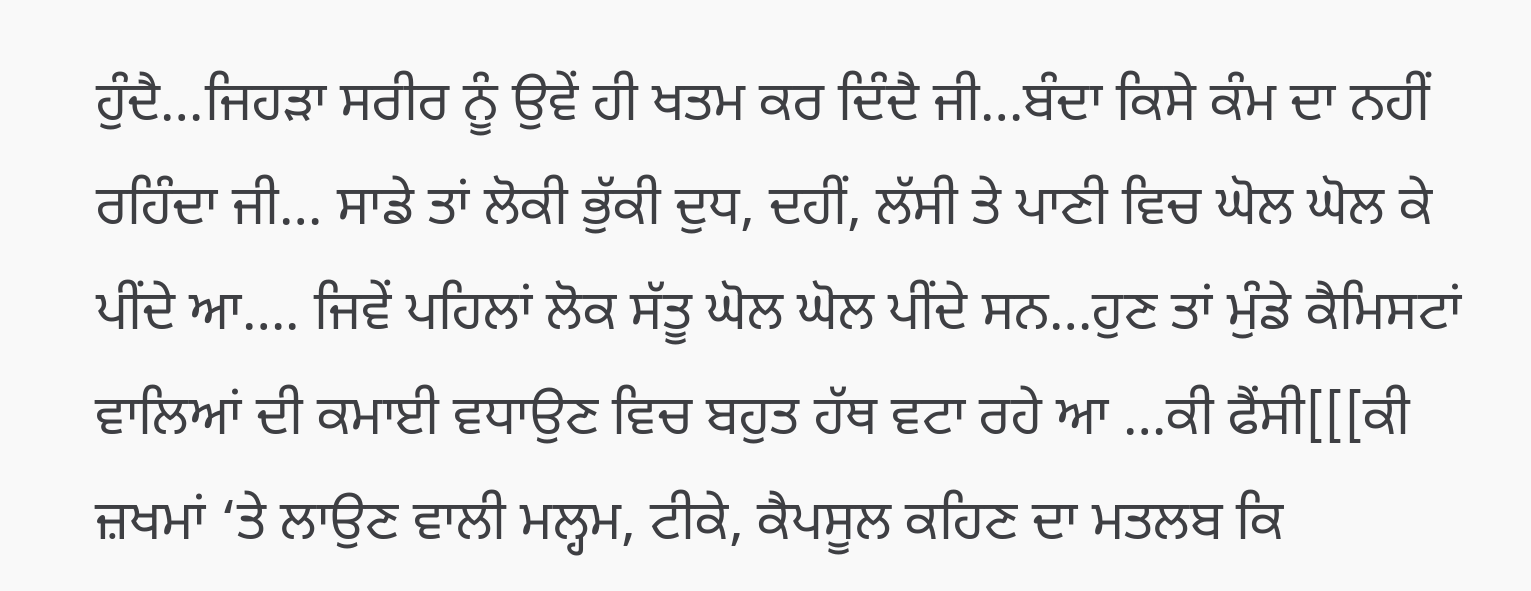ਹੁੰਦੈ…ਜਿਹੜਾ ਸਰੀਰ ਨੂੰ ਉਵੇਂ ਹੀ ਖਤਮ ਕਰ ਦਿੰਦੈ ਜੀ…ਬੰਦਾ ਕਿਸੇ ਕੰਮ ਦਾ ਨਹੀਂ ਰਹਿੰਦਾ ਜੀ… ਸਾਡੇ ਤਾਂ ਲੋਕੀ ਭੁੱਕੀ ਦੁਧ, ਦਹੀਂ, ਲੱਸੀ ਤੇ ਪਾਣੀ ਵਿਚ ਘੋਲ ਘੋਲ ਕੇ ਪੀਂਦੇ ਆ…. ਜਿਵੇਂ ਪਹਿਲਾਂ ਲੋਕ ਸੱਤੂ ਘੋਲ ਘੋਲ ਪੀਂਦੇ ਸਨ…ਹੁਣ ਤਾਂ ਮੁੰਡੇ ਕੈਮਿਸਟਾਂ ਵਾਲਿਆਂ ਦੀ ਕਮਾਈ ਵਧਾਉਣ ਵਿਚ ਬਹੁਤ ਹੱਥ ਵਟਾ ਰਹੇ ਆ …ਕੀ ਫੈਂਸੀ[[[ਕੀ ਜ਼ਖਮਾਂ ‘ਤੇ ਲਾਉਣ ਵਾਲੀ ਮਲ੍ਹਮ, ਟੀਕੇ, ਕੈਪਸੂਲ ਕਹਿਣ ਦਾ ਮਤਲਬ ਕਿ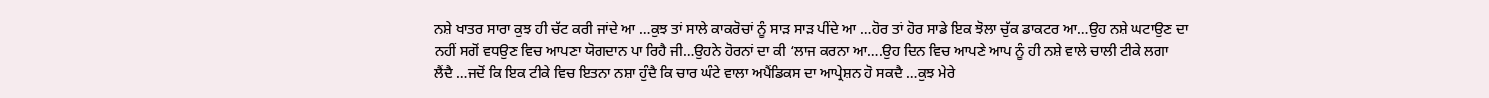ਨਸ਼ੇ ਖਾਤਰ ਸਾਰਾ ਕੁਝ ਹੀ ਚੱਟ ਕਰੀ ਜਾਂਦੇ ਆ …ਕੁਝ ਤਾਂ ਸਾਲੇ ਕਾਕਰੋਚਾਂ ਨੂੰ ਸਾੜ ਸਾੜ ਪੀਂਦੇ ਆ …ਹੋਰ ਤਾਂ ਹੋਰ ਸਾਡੇ ਇਕ ਝੋਲਾ ਚੁੱਕ ਡਾਕਟਰ ਆ…ਉਹ ਨਸ਼ੇ ਘਟਾਉਣ ਦਾ ਨਹੀਂ ਸਗੋਂ ਵਧਉਣ ਵਿਚ ਆਪਣਾ ਯੋਗਦਾਨ ਪਾ ਰਿਹੈ ਜੀ…ਉਹਨੇ ਹੋਰਨਾਂ ਦਾ ਕੀ ‘ਲਾਜ ਕਰਨਾ ਆ….ਉਹ ਦਿਨ ਵਿਚ ਆਪਣੇ ਆਪ ਨੂੰ ਹੀ ਨਸ਼ੇ ਵਾਲੇ ਚਾਲੀ ਟੀਕੇ ਲਗਾ ਲੈਂਦੈ …ਜਦੋਂ ਕਿ ਇਕ ਟੀਕੇ ਵਿਚ ਇਤਨਾ ਨਸ਼ਾ ਹੁੰਦੈ ਕਿ ਚਾਰ ਘੰਟੇ ਵਾਲਾ ਅਪੈਂਡਿਕਸ ਦਾ ਆਪ੍ਰੇਸ਼ਨ ਹੋ ਸਕਦੈ …ਕੁਝ ਮੇਰੇ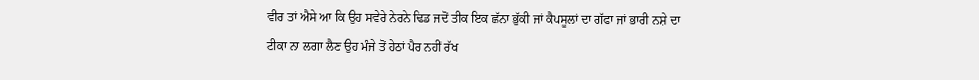ਵੀਰ ਤਾਂ ਐਸੇ ਆ ਕਿ ਉਹ ਸਵੇਰੇ ਨੇਰਨੇ ਢਿਡ ਜਦੋਂ ਤੀਕ ਇਕ ਛੱਨਾ ਭੁੱਕੀ ਜਾਂ ਕੈਪਸੂਲਾਂ ਦਾ ਗੱਫਾ ਜਾਂ ਭਾਰੀ ਨਸ਼ੇ ਦਾ ਟੀਕਾ ਨਾ ਲਗਾ ਲੈਣ ਉਹ ਮੰਜੇ ਤੋਂ ਹੇਠਾਂ ਪੈਰ ਨਹੀਂ ਰੱਖ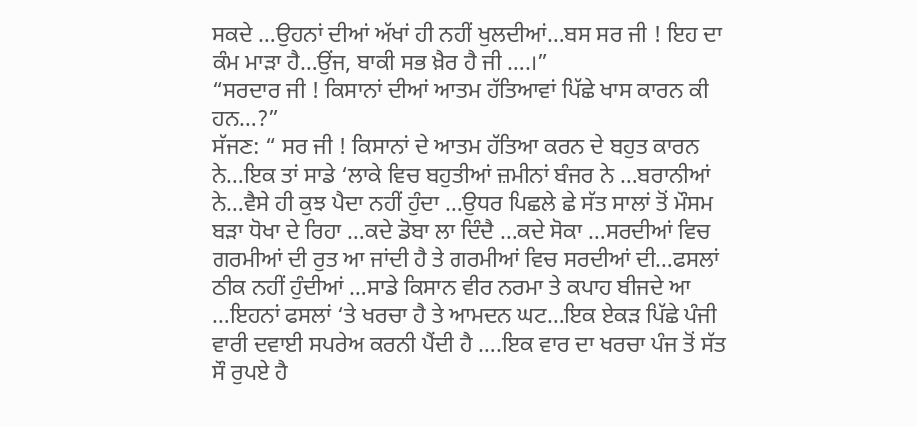ਸਕਦੇ …ਉਹਨਾਂ ਦੀਆਂ ਅੱਖਾਂ ਹੀ ਨਹੀਂ ਖੁਲਦੀਆਂ…ਬਸ ਸਰ ਜੀ ! ਇਹ ਦਾ ਕੰਮ ਮਾੜਾ ਹੈ…ਉਂਜ, ਬਾਕੀ ਸਭ ਖ਼ੈਰ ਹੈ ਜੀ ….।”
“ਸਰਦਾਰ ਜੀ ! ਕਿਸਾਨਾਂ ਦੀਆਂ ਆਤਮ ਹੱਤਿਆਵਾਂ ਪਿੱਛੇ ਖਾਸ ਕਾਰਨ ਕੀ ਹਨ…?”
ਸੱਜਣ: “ ਸਰ ਜੀ ! ਕਿਸਾਨਾਂ ਦੇ ਆਤਮ ਹੱਤਿਆ ਕਰਨ ਦੇ ਬਹੁਤ ਕਾਰਨ ਨੇ…ਇਕ ਤਾਂ ਸਾਡੇ ‘ਲਾਕੇ ਵਿਚ ਬਹੁਤੀਆਂ ਜ਼ਮੀਨਾਂ ਬੰਜਰ ਨੇ …ਬਰਾਨੀਆਂ ਨੇ…ਵੈਸੇ ਹੀ ਕੁਝ ਪੈਦਾ ਨਹੀਂ ਹੁੰਦਾ …ਉਧਰ ਪਿਛਲੇ ਛੇ ਸੱਤ ਸਾਲਾਂ ਤੋਂ ਮੌਸਮ ਬੜਾ ਧੋਖਾ ਦੇ ਰਿਹਾ …ਕਦੇ ਡੋਬਾ ਲਾ ਦਿੰਦੈ …ਕਦੇ ਸੋਕਾ …ਸਰਦੀਆਂ ਵਿਚ ਗਰਮੀਆਂ ਦੀ ਰੁਤ ਆ ਜਾਂਦੀ ਹੈ ਤੇ ਗਰਮੀਆਂ ਵਿਚ ਸਰਦੀਆਂ ਦੀ…ਫਸਲਾਂ ਠੀਕ ਨਹੀਂ ਹੁੰਦੀਆਂ …ਸਾਡੇ ਕਿਸਾਨ ਵੀਰ ਨਰਮਾ ਤੇ ਕਪਾਹ ਬੀਜਦੇ ਆ …ਇਹਨਾਂ ਫਸਲਾਂ ‘ਤੇ ਖਰਚਾ ਹੈ ਤੇ ਆਮਦਨ ਘਟ…ਇਕ ਏਕੜ ਪਿੱਛੇ ਪੰਜੀ ਵਾਰੀ ਦਵਾਈ ਸਪਰੇਅ ਕਰਨੀ ਪੈਂਦੀ ਹੈ ….ਇਕ ਵਾਰ ਦਾ ਖਰਚਾ ਪੰਜ ਤੋਂ ਸੱਤ ਸੌ ਰੁਪਏ ਹੈ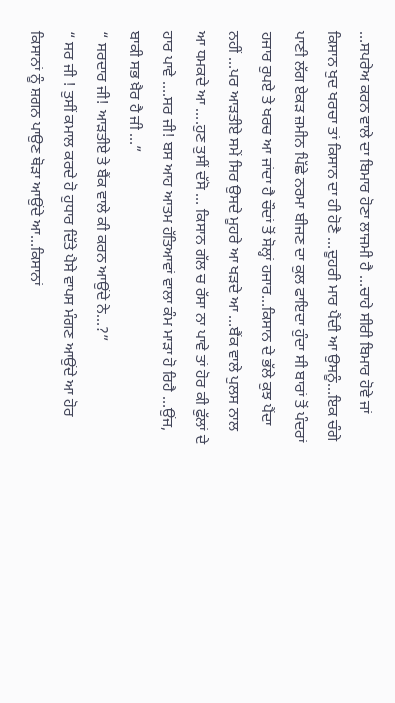…ਸਪਰੇਅ ਕਰਨ ਵਾਲੇ ਦਾ ਬਿਮਾਰ ਹੋਣਾ ਲਾਜਮੀ ਹੈ …ਚਾਹੇ ਸੀਰੀ ਬਿਮਾਰ ਹੋਵੇ ਜਾਂ ਕਿਸਾਨ ਖੁਦ ਖਰਚਾ ਤਾਂ ਕਿਸਾਨ ਦਾ ਹੀ ਹੋਣੈ …ਦੂਹਰੀ ਮਾਰ ਪੈਂਦੀ ਆ ਉਸਨੂੰ…ਇਕ ਚੰਗੇ ਪਾਣੀ ਲੱਗ ਏਕੜ ਜ਼ਮੀਨ ਪਿੱਛੇ ਨਰਮਾ ਬੀਜਣ ਦਾ ਕੁਲ ਫਾਇਦਾ ਹੁੰਦਾ ਸੀ ਬਾਰਾਂ ਤੋਂ ਪੰਦਰਾਂ ਹਜਾਰ ਰੁਪਏ ਤੇ ਖਰਚ ਆ ਜਾਂਦਾ ਹੈ ਚੌਦਾਂ ਤੋਂ ਸੋਲ੍ਹਾਂ ਹਜਾਰ…ਕਿਸਾਨ ਦੇ ਭੱਲੇ ਕੁਝ ਪੈਂਦਾ ਨਹੀਂ …ਪਰ ਆੜਤੀਏ ਸਮੇਂ ਸਿਰ ਉਸਦੇ ਮੂਹਰੇ ਆ ਖੜਦੇ ਆ …ਬੈਂਕ ਵਾਲੇ ਪੁਲਸ ਨਾਲ ਆ ਧਮਕਦੇ ਆ ….ਹੁਣ ਤੁਸੀਂ ਦੱਸੋ … ਕਿਸਾਨ ਗੱਲ ਚ ਰੱਸਾ ਨਾ ਪਾਵੇ ਤਾਂ ਹੋਰ ਕੀ ਫੁੱਲਾਂ ਦੇ ਹਾਰ ਪਾਵੇ ….ਸਰ ਜੀ! ਬਸ ਆਹ ਆਤਮ ਹੱਤਿਆਵਾਂ ਵਾਲਾ ਕੰਮ ਮਾੜਾ ਹੋ ਰਿਹੈ …ਉਂਜ, ਬਾਕੀ ਸਭ ਖ਼ੈਰ ਹੈ ਜੀ …”
“ ਸਰਦਾਰ ਜੀ! ਆੜਤੀਏ ਤੇ ਬੈਂਕ ਵਾਲੇ ਕੀ ਕਰਨ ਆਉਂਦੇ ਨੇ…?”
“ ਸਰ ਜੀ ! ਤੁਸੀਂ ਕਮਾਲ ਕਰਦੇ ਹੋ ਹੁਧਾਰ ਦਿੱਤੇ ਪੈਸੇ ਵਾਪਸ ਮੰਗਣ ਆਉਂਦੇ ਆ ਹੋਰ ਕਿਸਾਨਾਂ ਨੂੰ ਸ਼ਗਨ ਪਾਉਣ ਥੋੜਾ ਆਉਂਦੇ ਆ…ਕਿਸਾਨਾਂ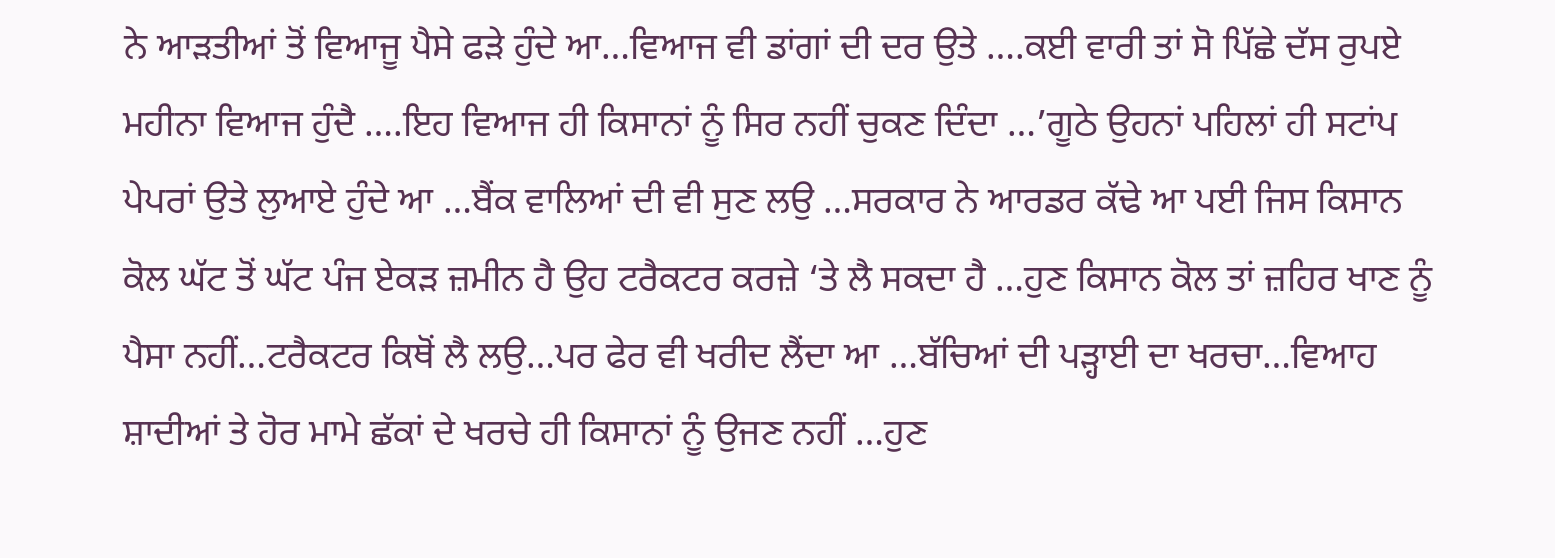ਨੇ ਆੜਤੀਆਂ ਤੋਂ ਵਿਆਜੂ ਪੈਸੇ ਫੜੇ ਹੁੰਦੇ ਆ…ਵਿਆਜ ਵੀ ਡਾਂਗਾਂ ਦੀ ਦਰ ਉਤੇ ….ਕਈ ਵਾਰੀ ਤਾਂ ਸੋ ਪਿੱਛੇ ਦੱਸ ਰੁਪਏ ਮਹੀਨਾ ਵਿਆਜ ਹੁੰਦੈ ….ਇਹ ਵਿਆਜ ਹੀ ਕਿਸਾਨਾਂ ਨੂੰ ਸਿਰ ਨਹੀਂ ਚੁਕਣ ਦਿੰਦਾ …’ਗੂਠੇ ਉਹਨਾਂ ਪਹਿਲਾਂ ਹੀ ਸਟਾਂਪ ਪੇਪਰਾਂ ਉਤੇ ਲੁਆਏ ਹੁੰਦੇ ਆ …ਬੈਂਕ ਵਾਲਿਆਂ ਦੀ ਵੀ ਸੁਣ ਲਉ …ਸਰਕਾਰ ਨੇ ਆਰਡਰ ਕੱਢੇ ਆ ਪਈ ਜਿਸ ਕਿਸਾਨ ਕੋਲ ਘੱਟ ਤੋਂ ਘੱਟ ਪੰਜ ਏਕੜ ਜ਼ਮੀਨ ਹੈ ਉਹ ਟਰੈਕਟਰ ਕਰਜ਼ੇ ‘ਤੇ ਲੈ ਸਕਦਾ ਹੈ …ਹੁਣ ਕਿਸਾਨ ਕੋਲ ਤਾਂ ਜ਼ਹਿਰ ਖਾਣ ਨੂੰ ਪੈਸਾ ਨਹੀਂ…ਟਰੈਕਟਰ ਕਿਥੋਂ ਲੈ ਲਉ…ਪਰ ਫੇਰ ਵੀ ਖਰੀਦ ਲੈਂਦਾ ਆ …ਬੱਚਿਆਂ ਦੀ ਪੜ੍ਹਾਈ ਦਾ ਖਰਚਾ…ਵਿਆਹ ਸ਼ਾਦੀਆਂ ਤੇ ਹੋਰ ਮਾਮੇ ਛੱਕਾਂ ਦੇ ਖਰਚੇ ਹੀ ਕਿਸਾਨਾਂ ਨੂੰ ਉਜਣ ਨਹੀਂ …ਹੁਣ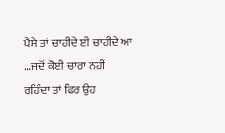ਪੈਸੇ ਤਾਂ ਚਾਹੀਦੇ ਈ ਚਾਹੀਦੇ ਆ …ਜਦੋਂ ਕੋਈ ਚਾਰਾ ਨਹੀਂ ਰਹਿੰਦਾ ਤਾਂ ਫਿਰ ਉਹ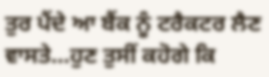ਤੁਰ ਪੈਂਦੇ ਆ ਬੈਂਕ ਨੂੰ ਟਰੈਕਟਰ ਲੈਣ ਵਾਸਤੇ…ਹੁਣ ਤੁਸੀਂ ਕਹੋਗੇ ਕਿ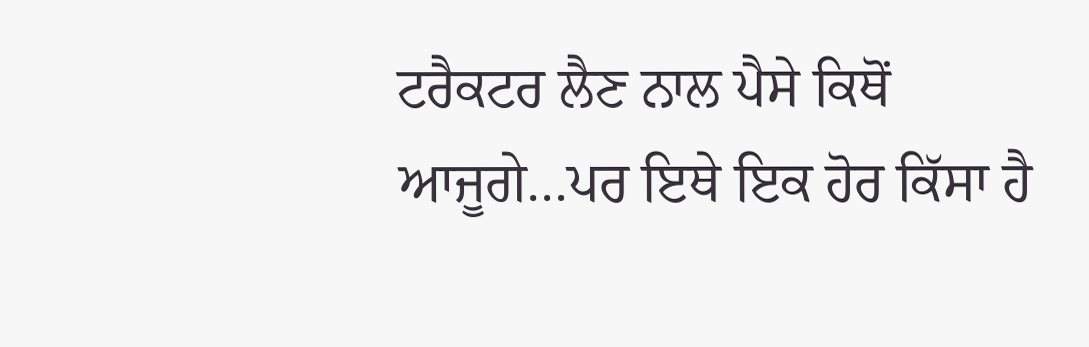ਟਰੈਕਟਰ ਲੈਣ ਨਾਲ ਪੈਸੇ ਕਿਥੋਂ ਆਜੂਗੇ…ਪਰ ਇਥੇ ਇਕ ਹੋਰ ਕਿੱਸਾ ਹੈ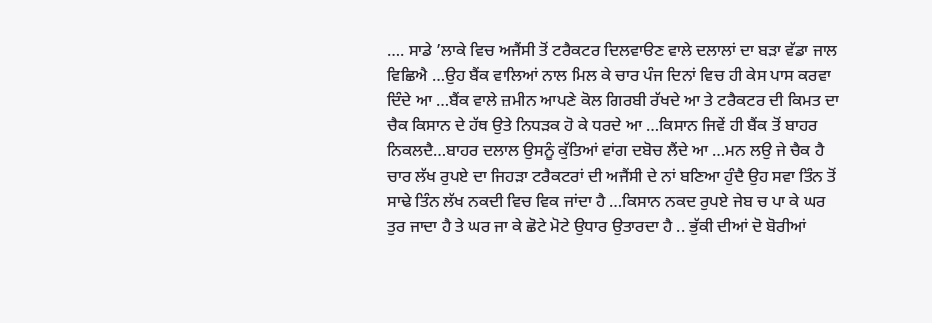…. ਸਾਡੇ ’ਲਾਕੇ ਵਿਚ ਅਜੈਂਸੀ ਤੋਂ ਟਰੈਕਟਰ ਦਿਲਵਾੳਣ ਵਾਲੇ ਦਲਾਲਾਂ ਦਾ ਬੜਾ ਵੱਡਾ ਜਾਲ ਵਿਛਿਐ …ਉਹ ਬੈਂਕ ਵਾਲਿਆਂ ਨਾਲ ਮਿਲ ਕੇ ਚਾਰ ਪੰਜ ਦਿਨਾਂ ਵਿਚ ਹੀ ਕੇਸ ਪਾਸ ਕਰਵਾ ਦਿੰਦੇ ਆ …ਬੈਂਕ ਵਾਲੇ ਜ਼ਮੀਨ ਆਪਣੇ ਕੋਲ ਗਿਰਬੀ ਰੱਖਦੇ ਆ ਤੇ ਟਰੈਕਟਰ ਦੀ ਕਿਮਤ ਦਾ ਚੈਕ ਕਿਸਾਨ ਦੇ ਹੱਥ ਉਤੇ ਨਿਧੜਕ ਹੋ ਕੇ ਧਰਦੇ ਆ …ਕਿਸਾਨ ਜਿਵੇਂ ਹੀ ਬੈਂਕ ਤੋਂ ਬਾਹਰ ਨਿਕਲਦੈ…ਬਾਹਰ ਦਲਾਲ ਉਸਨੂੰ ਕੁੱਤਿਆਂ ਵਾਂਗ ਦਬੋਚ ਲੈਂਦੇ ਆ …ਮਨ ਲਉ ਜੇ ਚੈਕ ਹੈ ਚਾਰ ਲੱਖ ਰੁਪਏ ਦਾ ਜਿਹੜਾ ਟਰੈਕਟਰਾਂ ਦੀ ਅਜੈਂਸੀ ਦੇ ਨਾਂ ਬਣਿਆ ਹੁੰਦੈ ਉਹ ਸਵਾ ਤਿੰਨ ਤੋਂ ਸਾਢੇ ਤਿੰਨ ਲੱਖ ਨਕਦੀ ਵਿਚ ਵਿਕ ਜਾਂਦਾ ਹੈ …ਕਿਸਾਨ ਨਕਦ ਰੁਪਏ ਜੇਬ ਚ ਪਾ ਕੇ ਘਰ ਤੁਰ ਜਾਦਾ ਹੈ ਤੇ ਘਰ ਜਾ ਕੇ ਛੋਟੇ ਮੋਟੇ ਉਧਾਰ ਉਤਾਰਦਾ ਹੈ .. ਭੁੱਕੀ ਦੀਆਂ ਦੋ ਬੋਰੀਆਂ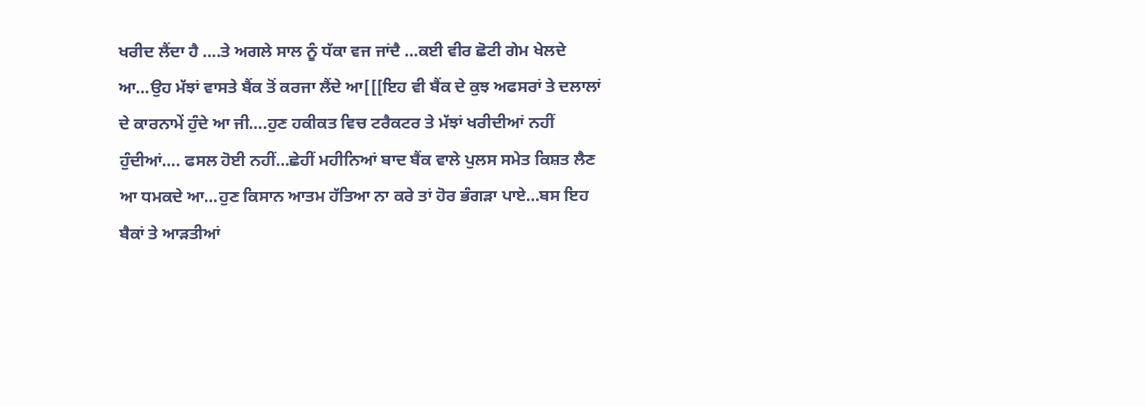ਖਰੀਦ ਲੈਂਦਾ ਹੈ ….ਤੇ ਅਗਲੇ ਸਾਲ ਨੂੰ ਧੱਕਾ ਵਜ ਜਾਂਦੈ …ਕਈ ਵੀਰ ਛੋਟੀ ਗੇਮ ਖੇਲਦੇ ਆ…ਉਹ ਮੱਝਾਂ ਵਾਸਤੇ ਬੈਂਕ ਤੋਂ ਕਰਜਾ ਲੈਂਦੇ ਆ[[[ਇਹ ਵੀ ਬੈਂਕ ਦੇ ਕੁਝ ਅਫਸਰਾਂ ਤੇ ਦਲਾਲਾਂ ਦੇ ਕਾਰਨਾਮੇਂ ਹੁੰਦੇ ਆ ਜੀ….ਹੁਣ ਹਕੀਕਤ ਵਿਚ ਟਰੈਕਟਰ ਤੇ ਮੱਝਾਂ ਖਰੀਦੀਆਂ ਨਹੀਂ ਹੁੰਦੀਆਂ…. ਫਸਲ ਹੋਈ ਨਹੀਂ…ਛੇਹੀਂ ਮਹੀਨਿਆਂ ਬਾਦ ਬੈਂਕ ਵਾਲੇ ਪੁਲਸ ਸਮੇਤ ਕਿਸ਼ਤ ਲੈਣ ਆ ਧਮਕਦੇ ਆ…ਹੁਣ ਕਿਸਾਨ ਆਤਮ ਹੱਤਿਆ ਨਾ ਕਰੇ ਤਾਂ ਹੋਰ ਭੰਗੜਾ ਪਾਏ…ਬਸ ਇਹ ਬੈਕਾਂ ਤੇ ਆੜਤੀਆਂ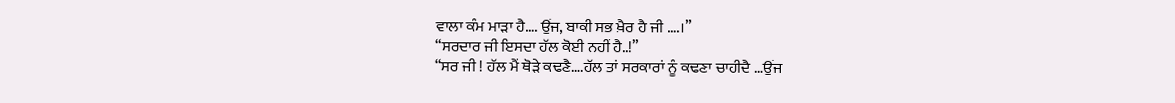ਵਾਲਾ ਕੰਮ ਮਾੜਾ ਹੈ…. ਉਂਜ, ਬਾਕੀ ਸਭ ਖ਼ੈਰ ਹੈ ਜੀ ….।”
“ਸਰਦਾਰ ਜੀ ਇਸਦਾ ਹੱਲ ਕੋਈ ਨਹੀਂ ਹੈ..!”
“ਸਰ ਜੀ ! ਹੱਲ ਮੈਂ ਥੋੜੇ ਕਢਣੈ….ਹੱਲ ਤਾਂ ਸਰਕਾਰਾਂ ਨੂੰ ਕਢਣਾ ਚਾਹੀਦੈ …ਉਂਜ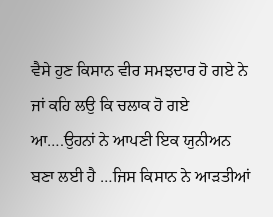ਵੈਸੇ ਹੁਣ ਕਿਸਾਨ ਵੀਰ ਸਮਝਦਾਰ ਹੋ ਗਏ ਨੇ ਜਾਂ ਕਹਿ ਲਉ ਕਿ ਚਲਾਕ ਹੋ ਗਏ ਆ….ਉਹਨਾਂ ਨੇ ਆਪਣੀ ਇਕ ਯੁਨੀਅਨ ਬਣਾ ਲਈ ਹੈ …ਜਿਸ ਕਿਸਾਨ ਨੇ ਆੜਤੀਆਂ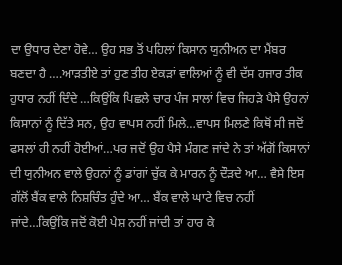ਦਾ ਉਧਾਰ ਦੇਣਾ ਹੋਵੇ… ਉਹ ਸਭ ਤੋਂ ਪਹਿਲਾਂ ਕਿਸਾਨ ਯੁਨੀਅਨ ਦਾ ਮੈਂਬਰ ਬਣਦਾ ਹੈ ….ਆੜਤੀਏ ਤਾਂ ਹੁਣ ਤੀਹ ਏਕੜਾਂ ਵਾਲਿਆਂ ਨੂੰ ਵੀ ਦੱਸ ਹਜਾਰ ਤੀਕ ਹੁਧਾਰ ਨਹੀਂ ਦਿੰਦੇ …ਕਿਉਂਕਿ ਪਿਛਲੇ ਚਾਰ ਪੰਜ ਸਾਲਾਂ ਵਿਚ ਜਿਹੜੇ ਪੈਸੇ ਉਹਨਾਂ ਕਿਸਾਨਾਂ ਨੂੰ ਦਿੱਤੇ ਸਨ, ਉਹ ਵਾਪਸ ਨਹੀਂ ਮਿਲੇ…ਵਾਪਸ ਮਿਲਣੇ ਕਿਥੋਂ ਸੀ ਜਦੋਂ ਫਸਲਾਂ ਹੀ ਨਹੀਂ ਹੋਈਆਂ…ਪਰ ਜਦੋਂ ਉਹ ਪੈਸੇ ਮੰਗਣ ਜਾਂਦੇ ਨੇ ਤਾਂ ਅੱਗੋਂ ਕਿਸਾਨਾਂ ਦੀ ਯੁਨੀਅਨ ਵਾਲੇ ਉਹਨਾਂ ਨੂੰ ਡਾਂਗਾਂ ਚੁੱਕ ਕੇ ਮਾਰਨ ਨੂੰ ਦੌੜਦੇ ਆ… ਵੈਸੇ ਇਸ ਗੱਲੋਂ ਬੈਂਕ ਵਾਲੇ ਨਿਸ਼ਚਿੰਤ ਹੁੰਦੇ ਆ… ਬੈਂਕ ਵਾਲੇ ਘਾਟੇ ਵਿਚ ਨਹੀਂ ਜਾਂਦੇ…ਕਿਉਂਕਿ ਜਦੋਂ ਕੋਈ ਪੇਸ਼ ਨਹੀਂ ਜਾਂਦੀ ਤਾਂ ਹਾਰ ਕੇ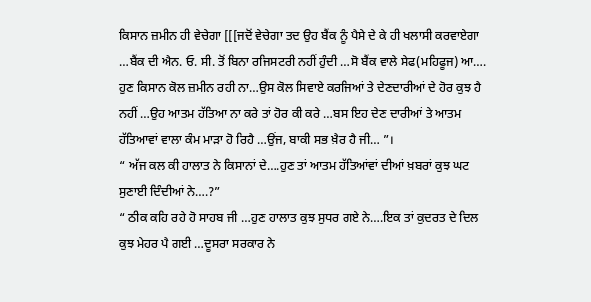ਕਿਸਾਨ ਜ਼ਮੀਨ ਹੀ ਵੇਚੇਗਾ [[[ਜਦੋਂ ਵੇਚੇਗਾ ਤਦ ਉਹ ਬੈਂਕ ਨੂੰ ਪੈਸੇ ਦੇ ਕੇ ਹੀ ਖਲਾਸੀ ਕਰਵਾਏਗਾ …ਬੈਂਕ ਦੀ ਐਨ. ਓ. ਸੀ. ਤੋਂ ਬਿਨਾ ਰਜਿਸਟਰੀ ਨਹੀਂ ਹੁੰਦੀ …ਸੋ ਬੈਂਕ ਵਾਲੇ ਸੇਫ(ਮਹਿਫੂਜ) ਆ…. ਹੁਣ ਕਿਸਾਨ ਕੋਲ ਜ਼ਮੀਨ ਰਹੀ ਨਾ…ਉਸ ਕੋਲ ਸਿਵਾਏ ਕਰਜਿਆਂ ਤੇ ਦੇਣਦਾਰੀਆਂ ਦੇ ਹੋਰ ਕੁਝ ਹੈ ਨਹੀਂ …ਉਹ ਆਤਮ ਹੱਤਿਆ ਨਾ ਕਰੇ ਤਾਂ ਹੋਰ ਕੀ ਕਰੇ …ਬਸ ਇਹ ਦੇਣ ਦਾਰੀਆਂ ਤੇ ਆਤਮ ਹੱਤਿਆਵਾਂ ਵਾਲਾ ਕੰਮ ਮਾੜਾ ਹੋ ਰਿਹੈ …ਉਂਜ, ਬਾਕੀ ਸਭ ਖ਼ੈਰ ਹੈ ਜੀ… ”।
“ ਅੱਜ ਕਲ ਕੀ ਹਾਲਾਤ ਨੇ ਕਿਸਾਨਾਂ ਦੇ….ਹੁਣ ਤਾਂ ਆਤਮ ਹੱਤਿਆਂਵਾਂ ਦੀਆਂ ਖ਼ਬਰਾਂ ਕੁਝ ਘਟ ਸੁਣਾਈ ਦਿੰਦੀਆਂ ਨੇ….?”
“ ਠੀਕ ਕਹਿ ਰਹੇ ਹੋ ਸਾਹਬ ਜੀ …ਹੁਣ ਹਾਲਾਤ ਕੁਝ ਸੁਧਰ ਗਏ ਨੇ….ਇਕ ਤਾਂ ਕੁਦਰਤ ਦੇ ਦਿਲ ਕੁਝ ਮੇਹਰ ਪੈ ਗਈ …ਦੂਸਰਾ ਸਰਕਾਰ ਨੇ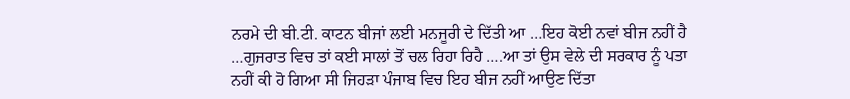ਨਰਮੇ ਦੀ ਬੀ.ਟੀ. ਕਾਟਨ ਬੀਜਾਂ ਲਈ ਮਨਜੂਰੀ ਦੇ ਦਿੱਤੀ ਆ …ਇਹ ਕੋਈ ਨਵਾਂ ਬੀਜ ਨਹੀਂ ਹੈ …ਗੁਜਰਾਤ ਵਿਚ ਤਾਂ ਕਈ ਸਾਲਾਂ ਤੋਂ ਚਲ ਰਿਹਾ ਰਿਹੈ ….ਆ ਤਾਂ ਉਸ ਵੇਲੇ ਦੀ ਸਰਕਾਰ ਨੂੰ ਪਤਾ ਨਹੀਂ ਕੀ ਹੋ ਗਿਆ ਸੀ ਜਿਹੜਾ ਪੰਜਾਬ ਵਿਚ ਇਹ ਬੀਜ ਨਹੀਂ ਆਉਣ ਦਿੱਤਾ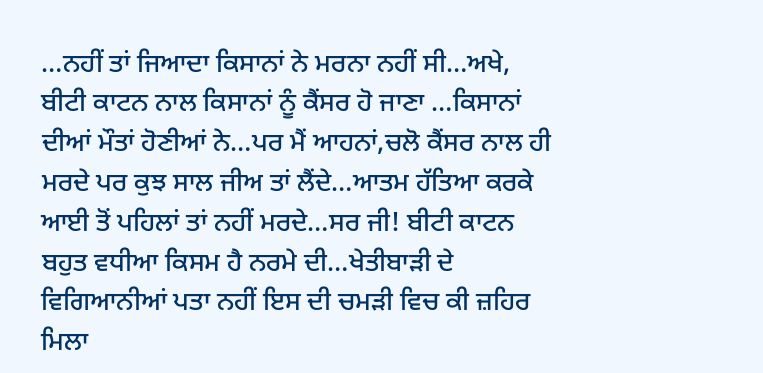…ਨਹੀਂ ਤਾਂ ਜਿਆਦਾ ਕਿਸਾਨਾਂ ਨੇ ਮਰਨਾ ਨਹੀਂ ਸੀ…ਅਖੇ, ਬੀਟੀ ਕਾਟਨ ਨਾਲ ਕਿਸਾਨਾਂ ਨੂੰ ਕੈਂਸਰ ਹੋ ਜਾਣਾ …ਕਿਸਾਨਾਂ ਦੀਆਂ ਮੌਤਾਂ ਹੋਣੀਆਂ ਨੇ…ਪਰ ਮੈਂ ਆਹਨਾਂ,ਚਲੋ ਕੈਂਸਰ ਨਾਲ ਹੀ ਮਰਦੇ ਪਰ ਕੁਝ ਸਾਲ ਜੀਅ ਤਾਂ ਲੈਂਦੇ…ਆਤਮ ਹੱਤਿਆ ਕਰਕੇ ਆਈ ਤੋਂ ਪਹਿਲਾਂ ਤਾਂ ਨਹੀਂ ਮਰਦੇ…ਸਰ ਜੀ! ਬੀਟੀ ਕਾਟਨ ਬਹੁਤ ਵਧੀਆ ਕਿਸਮ ਹੈ ਨਰਮੇ ਦੀ…ਖੇਤੀਬਾੜੀ ਦੇ ਵਿਗਿਆਨੀਆਂ ਪਤਾ ਨਹੀਂ ਇਸ ਦੀ ਚਮੜੀ ਵਿਚ ਕੀ ਜ਼ਹਿਰ ਮਿਲਾ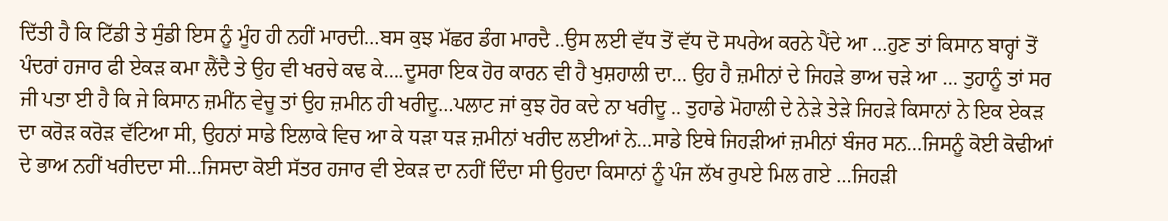ਦਿੱਤੀ ਹੈ ਕਿ ਟਿੱਡੀ ਤੇ ਸੁੰਡੀ ਇਸ ਨੂੰ ਮੂੰਹ ਹੀ ਨਹੀਂ ਮਾਰਦੀ…ਬਸ ਕੁਝ ਮੱਛਰ ਡੰਗ ਮਾਰਦੈ ..ਉਸ ਲਈ ਵੱਧ ਤੋਂ ਵੱਧ ਦੋ ਸਪਰੇਅ ਕਰਨੇ ਪੈਂਦੇ ਆ …ਹੁਣ ਤਾਂ ਕਿਸਾਨ ਬਾਰ੍ਹਾਂ ਤੋਂ ਪੰਦਰਾਂ ਹਜਾਰ ਫੀ ਏਕੜ ਕਮਾ ਲੈਂਦੈ ਤੇ ਉਹ ਵੀ ਖਰਚੇ ਕਢ ਕੇ….ਦੂਸਰਾ ਇਕ ਹੋਰ ਕਾਰਨ ਵੀ ਹੈ ਖੁਸ਼ਹਾਲੀ ਦਾ… ਉਹ ਹੈ ਜ਼ਮੀਨਾਂ ਦੇ ਜਿਹੜੇ ਭਾਅ ਚੜੇ ਆ … ਤੁਹਾਨੂੰ ਤਾਂ ਸਰ ਜੀ ਪਤਾ ਈ ਹੈ ਕਿ ਜੇ ਕਿਸਾਨ ਜ਼ਮੀਂਨ ਵੇਚੂ ਤਾਂ ਉਹ ਜ਼ਮੀਨ ਹੀ ਖਰੀਦੂ…ਪਲਾਟ ਜਾਂ ਕੁਝ ਹੋਰ ਕਦੇ ਨਾ ਖਰੀਦੂ .. ਤੁਹਾਡੇ ਮੋਹਾਲੀ ਦੇ ਨੇੜੇ ਤੇੜੇ ਜਿਹੜੇ ਕਿਸਾਨਾਂ ਨੇ ਇਕ ਏਕੜ ਦਾ ਕਰੋੜ ਕਰੋੜ ਵੱਟਿਆ ਸੀ, ਉਹਨਾਂ ਸਾਡੇ ਇਲਾਕੇ ਵਿਚ ਆ ਕੇ ਧੜਾ ਧੜ ਜ਼ਮੀਨਾਂ ਖਰੀਦ ਲਈਆਂ ਨੇ…ਸਾਡੇ ਇਥੇ ਜਿਹੜੀਆਂ ਜ਼ਮੀਨਾਂ ਬੰਜਰ ਸਨ…ਜਿਸਨੂੰ ਕੋਈ ਕੋਢੀਆਂ ਦੇ ਭਾਅ ਨਹੀਂ ਖਰੀਦਦਾ ਸੀ…ਜਿਸਦਾ ਕੋਈ ਸੱਤਰ ਹਜਾਰ ਵੀ ਏਕੜ ਦਾ ਨਹੀਂ ਦਿੰਦਾ ਸੀ ਉਹਦਾ ਕਿਸਾਨਾਂ ਨੂੰ ਪੰਜ ਲੱਖ ਰੁਪਏ ਮਿਲ ਗਏ …ਜਿਹੜੀ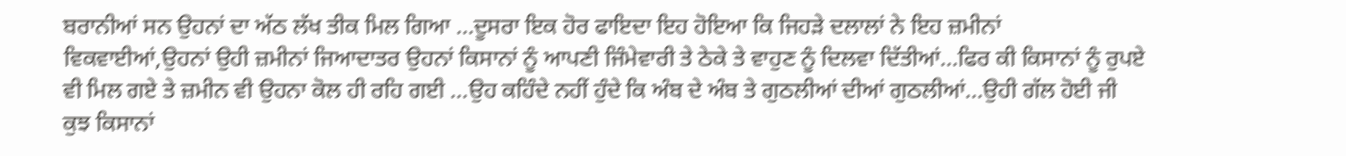ਬਰਾਨੀਆਂ ਸਨ ਉਹਨਾਂ ਦਾ ਅੱਠ ਲੱਖ ਤੀਕ ਮਿਲ ਗਿਆ …ਦੂਸਰਾ ਇਕ ਹੋਰ ਫਾਇਦਾ ਇਹ ਹੋਇਆ ਕਿ ਜਿਹੜੇ ਦਲਾਲਾਂ ਨੇ ਇਹ ਜ਼ਮੀਨਾਂ ਵਿਕਵਾਈਆਂ,ਉਹਨਾਂ ਉਹੀ ਜ਼ਮੀਨਾਂ ਜਿਆਦਾਤਰ ਉਹਨਾਂ ਕਿਸਾਨਾਂ ਨੂੰ ਆਪਣੀ ਜਿੰਮੇਵਾਰੀ ਤੇ ਠੇਕੇ ਤੇ ਵਾਹੁਣ ਨੂੰ ਦਿਲਵਾ ਦਿੱਤੀਆਂ…ਫਿਰ ਕੀ ਕਿਸਾਨਾਂ ਨੂੰ ਰੁਪਏ ਵੀ ਮਿਲ ਗਏ ਤੇ ਜ਼ਮੀਨ ਵੀ ਉਹਨਾ ਕੋਲ ਹੀ ਰਹਿ ਗਈ …ਉਹ ਕਹਿੰਦੇ ਨਹੀਂ ਹੁੰਦੇ ਕਿ ਅੰਬ ਦੇ ਅੰਬ ਤੇ ਗੁਠਲੀਆਂ ਦੀਆਂ ਗੁਠਲੀਆਂ…ਉਹੀ ਗੱਲ ਹੋਈ ਜੀ ਕੁਝ ਕਿਸਾਨਾਂ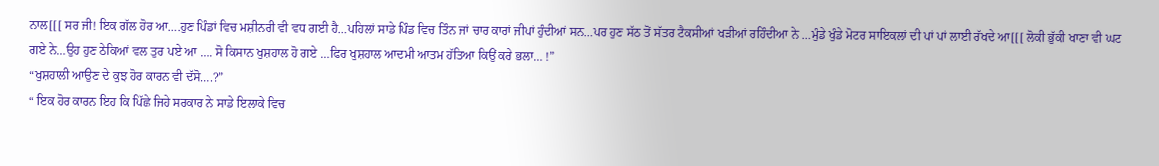ਨਾਲ[[[ ਸਰ ਜੀ! ਇਕ ਗੱਲ ਹੋਰ ਆ….ਹੁਣ ਪਿੰਡਾਂ ਵਿਚ ਮਸ਼ੀਨਰੀ ਵੀ ਵਧ ਗਈ ਹੈ…ਪਹਿਲਾਂ ਸਾਡੇ ਪਿੰਡ ਵਿਚ ਤਿੰਨ ਜਾਂ ਚਾਰ ਕਾਰਾਂ ਜੀਪਾਂ ਹੁੰਦੀਆਂ ਸਨ…ਪਰ ਹੁਣ ਸੱਠ ਤੋਂ ਸੱਤਰ ਟੈਕਸੀਆਂ ਖੜੀਆਂ ਰਹਿੰਦੀਆ ਨੇ …ਮੁੰਡੇ ਖੁੰਡੇ ਮੋਟਰ ਸਾਇਕਲਾਂ ਦੀ ਪਾਂ ਪਾਂ ਲਾਈ ਰੱਖਦੇ ਆ[[[ ਲੋਕੀ ਭੁੱਕੀ ਖਾਣਾ ਵੀ ਘਟ ਗਏ ਨੇ…ਉਹ ਹੁਣ ਠੇਕਿਆਂ ਵਲ ਤੁਰ ਪਏ ਆ …. ਸੋ ਕਿਸਾਨ ਖੁਸ਼ਹਾਲ ਹੋ ਗਏ …ਫਿਰ ਖੁਸ਼ਹਾਲ ਆਦਮੀ ਆਤਮ ਹੱਤਿਆ ਕਿਉਂ ਕਰੇ ਭਲਾ… !”
“ਖੁਸ਼ਹਾਲੀ ਆਉਣ ਦੇ ਕੁਝ ਹੋਰ ਕਾਰਨ ਵੀ ਦੱਸੋ….?”
“ ਇਕ ਹੋਰ ਕਾਰਨ ਇਹ ਕਿ ਪਿੱਛੇ ਜਿਹੇ ਸਰਕਾਰ ਨੇ ਸਾਡੇ ਇਲਾਕੇ ਵਿਚ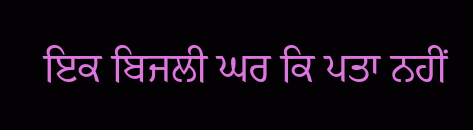ਇਕ ਬਿਜਲੀ ਘਰ ਕਿ ਪਤਾ ਨਹੀਂ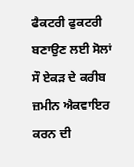ਫੈਕਟਰੀ ਫੁਕਟਰੀ ਬਣਾਉਣ ਲਈ ਸੋਲਾਂ ਸੌ ਏਕੜ ਦੇ ਕਰੀਬ ਜ਼ਮੀਨ ਐਕਵਾਇਰ ਕਰਨ ਦੀ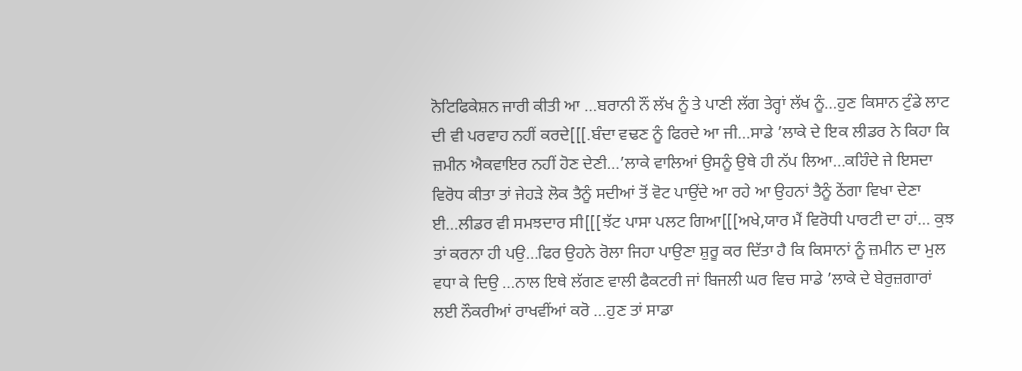ਨੋਟਿਫਿਕੇਸ਼ਨ ਜਾਰੀ ਕੀਤੀ ਆ …ਬਰਾਨੀ ਨੌਂ ਲੱਖ ਨੂੰ ਤੇ ਪਾਣੀ ਲੱਗ ਤੇਰ੍ਹਾਂ ਲੱਖ ਨੂੰ…ਹੁਣ ਕਿਸਾਨ ਟੁੰਡੇ ਲਾਟ ਦੀ ਵੀ ਪਰਵਾਹ ਨਹੀਂ ਕਰਦੇ[[[.ਬੰਦਾ ਵਢਣ ਨੂੰ ਫਿਰਦੇ ਆ ਜੀ…ਸਾਡੇ ’ਲਾਕੇ ਦੇ ਇਕ ਲੀਡਰ ਨੇ ਕਿਹਾ ਕਿ ਜ਼ਮੀਨ ਐਕਵਾਇਰ ਨਹੀਂ ਹੋਣ ਦੇਣੀ…’ਲਾਕੇ ਵਾਲਿਆਂ ਉਸਨੂੰ ਉਥੇ ਹੀ ਨੱਪ ਲਿਆ…ਕਹਿੰਦੇ ਜੇ ਇਸਦਾ ਵਿਰੋਧ ਕੀਤਾ ਤਾਂ ਜੇਹੜੇ ਲੋਕ ਤੈਨੂੰ ਸਦੀਆਂ ਤੋਂ ਵੋਟ ਪਾਉਂਦੇ ਆ ਰਹੇ ਆ ਉਹਨਾਂ ਤੈਨੂੰ ਠੇਂਗਾ ਵਿਖਾ ਦੇਣਾ ਈ…ਲੀਡਰ ਵੀ ਸਮਝਦਾਰ ਸੀ[[[ਝੱਟ ਪਾਸਾ ਪਲਟ ਗਿਆ[[[ਅਖੇ,ਯਾਰ ਮੈਂ ਵਿਰੋਧੀ ਪਾਰਟੀ ਦਾ ਹਾਂ… ਕੁਝ ਤਾਂ ਕਰਨਾ ਹੀ ਪਉ…ਫਿਰ ਉਹਨੇ ਰੋਲਾ ਜਿਹਾ ਪਾਉਣਾ ਸ਼ੁਰੂ ਕਰ ਦਿੱਤਾ ਹੈ ਕਿ ਕਿਸਾਨਾਂ ਨੂੰ ਜ਼ਮੀਨ ਦਾ ਮੁਲ ਵਧਾ ਕੇ ਦਿਉ …ਨਾਲ ਇਥੇ ਲੱਗਣ ਵਾਲੀ ਫੈਕਟਰੀ ਜਾਂ ਬਿਜਲੀ ਘਰ ਵਿਚ ਸਾਡੇ ’ਲਾਕੇ ਦੇ ਬੇਰੁਜ਼ਗਾਰਾਂ ਲਈ ਨੌਕਰੀਆਂ ਰਾਖਵੀਂਆਂ ਕਰੋ …ਹੁਣ ਤਾਂ ਸਾਡਾ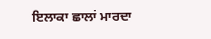ਇਲਾਕਾ ਛਾਲਾਂ ਮਾਰਦਾ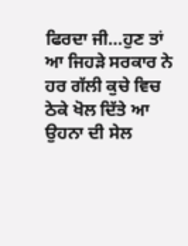ਫਿਰਦਾ ਜੀ…ਹੁਣ ਤਾਂ ਆ ਜਿਹੜੇ ਸਰਕਾਰ ਨੇ ਹਰ ਗੱਲੀ ਕੁਚੇ ਵਿਚ ਠੇਕੇ ਖੋਲ ਦਿੱਤੇ ਆ ਉਹਨਾ ਦੀ ਸੇਲ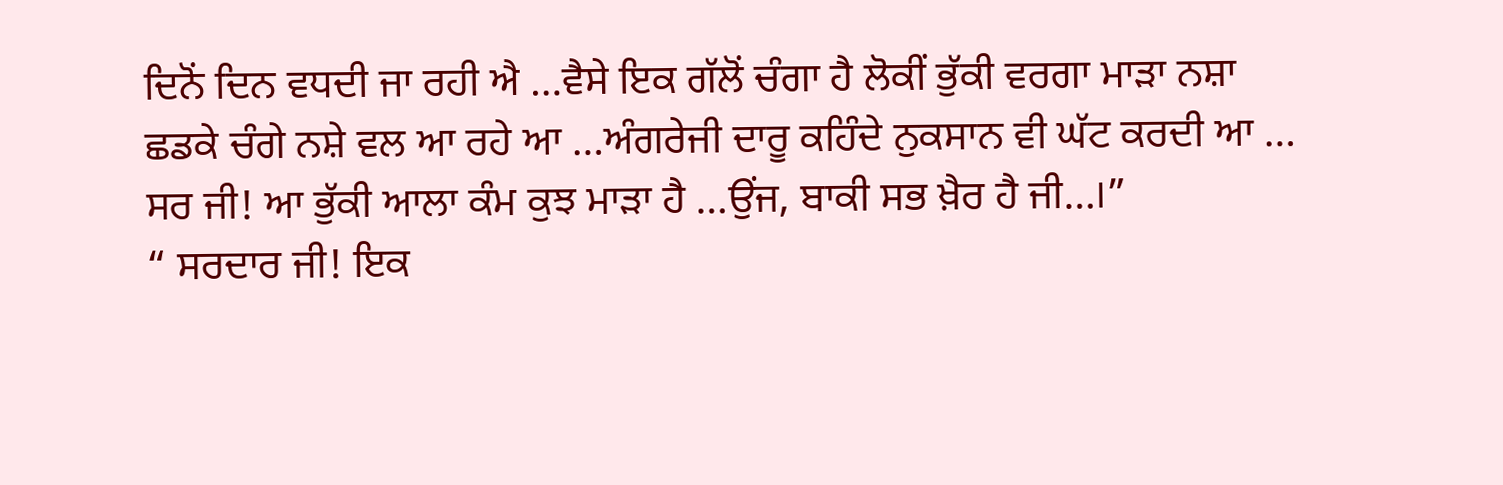ਦਿਨੋਂ ਦਿਨ ਵਧਦੀ ਜਾ ਰਹੀ ਐ …ਵੈਸੇ ਇਕ ਗੱਲੋਂ ਚੰਗਾ ਹੈ ਲੋਕੀਂ ਭੁੱਕੀ ਵਰਗਾ ਮਾੜਾ ਨਸ਼ਾ ਛਡਕੇ ਚੰਗੇ ਨਸ਼ੇ ਵਲ ਆ ਰਹੇ ਆ …ਅੰਗਰੇਜੀ ਦਾਰੂ ਕਹਿੰਦੇ ਨੁਕਸਾਨ ਵੀ ਘੱਟ ਕਰਦੀ ਆ … ਸਰ ਜੀ! ਆ ਭੁੱਕੀ ਆਲਾ ਕੰਮ ਕੁਝ ਮਾੜਾ ਹੈ …ਉਂਜ, ਬਾਕੀ ਸਭ ਖ਼ੈਰ ਹੈ ਜੀ…।”
“ ਸਰਦਾਰ ਜੀ! ਇਕ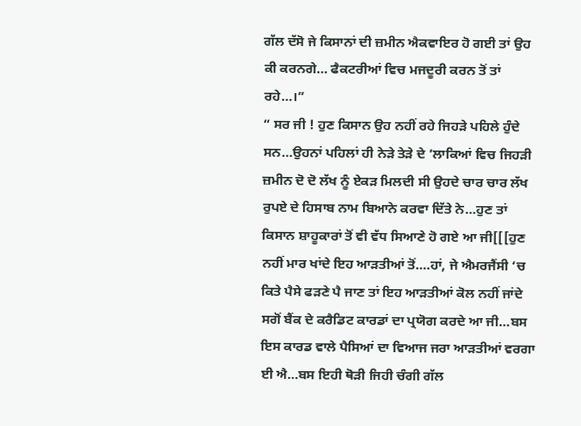ਗੱਲ ਦੱਸੋ ਜੇ ਕਿਸਾਨਾਂ ਦੀ ਜ਼ਮੀਨ ਐਕਵਾਇਰ ਹੋ ਗਈ ਤਾਂ ਉਹ ਕੀ ਕਰਨਗੇ… ਫੈਕਟਰੀਆਂ ਵਿਚ ਮਜਦੂਰੀ ਕਰਨ ਤੋਂ ਤਾਂ ਰਹੇ…।”
“ ਸਰ ਜੀ ! ਹੁਣ ਕਿਸਾਨ ਉਹ ਨਹੀਂ ਰਹੇ ਜਿਹੜੇ ਪਹਿਲੇ ਹੁੰਦੇ ਸਨ…ਉਹਨਾਂ ਪਹਿਲਾਂ ਹੀ ਨੇੜੇ ਤੇੜੇ ਦੇ ’ਲਾਕਿਆਂ ਵਿਚ ਜਿਹੜੀ ਜ਼ਮੀਨ ਦੋ ਦੋ ਲੱਖ ਨੂੰ ਏਕੜ ਮਿਲਦੀ ਸੀ ਉਹਦੇ ਚਾਰ ਚਾਰ ਲੱਖ ਰੁਪਏ ਦੇ ਹਿਸਾਬ ਨਾਮ ਬਿਆਨੇ ਕਰਵਾ ਦਿੱਤੇ ਨੇ…ਹੁਣ ਤਾਂ ਕਿਸਾਨ ਸ਼ਾਹੂਕਾਰਾਂ ਤੋਂ ਵੀ ਵੱਧ ਸਿਆਣੇ ਹੋ ਗਏ ਆ ਜੀ[[[ਹੁਣ ਨਹੀਂ ਮਾਰ ਖਾਂਦੇ ਇਹ ਆੜਤੀਆਂ ਤੋਂ….ਹਾਂ, ਜੇ ਐਮਰਜੈਂਸੀ ‘ਚ ਕਿਤੇ ਪੈਸੇ ਫੜਣੇ ਪੈ ਜਾਣ ਤਾਂ ਇਹ ਆੜਤੀਆਂ ਕੋਲ ਨਹੀਂ ਜਾਂਦੇ ਸਗੋਂ ਬੈਂਕ ਦੇ ਕਰੈਡਿਟ ਕਾਰਡਾਂ ਦਾ ਪ੍ਰਯੋਗ ਕਰਦੇ ਆ ਜੀ…ਬਸ ਇਸ ਕਾਰਡ ਵਾਲੇ ਪੈਸਿਆਂ ਦਾ ਵਿਆਜ ਜਰਾ ਆੜਤੀਆਂ ਵਰਗਾ ਈ ਐ…ਬਸ ਇਹੀ ਥੋੜੀ ਜਿਹੀ ਚੰਗੀ ਗੱਲ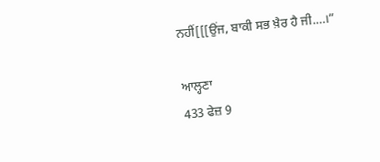ਨਹੀਂ[[[ਉਂਜ, ਬਾਕੀ ਸਭ ਖ਼ੈਰ ਹੈ ਜੀ.…।”

ਆਲ੍ਹਣਾ
433 ਫੇਜ਼ 9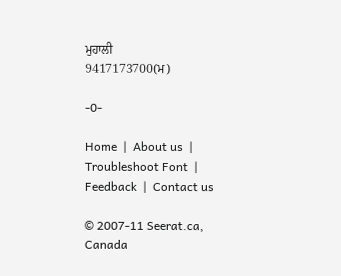ਮੁਹਾਲੀ
9417173700(ਮ)

-0-

Home  |  About us  |  Troubleshoot Font  |  Feedback  |  Contact us

© 2007-11 Seerat.ca, Canada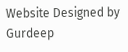Website Designed by Gurdeep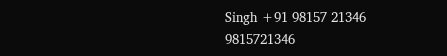Singh +91 98157 21346 9815721346